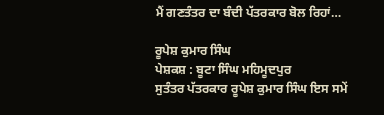ਮੈਂ ਗਣਤੰਤਰ ਦਾ ਬੰਦੀ ਪੱਤਰਕਾਰ ਬੋਲ ਰਿਹਾਂ…

ਰੂਪੇਸ਼ ਕੁਮਾਰ ਸਿੰਘ
ਪੇਸ਼ਕਸ਼ : ਬੂਟਾ ਸਿੰਘ ਮਹਿਮੂਦਪੁਰ
ਸੁਤੰਤਰ ਪੱਤਰਕਾਰ ਰੂਪੇਸ਼ ਕੁਮਾਰ ਸਿੰਘ ਇਸ ਸਮੇਂ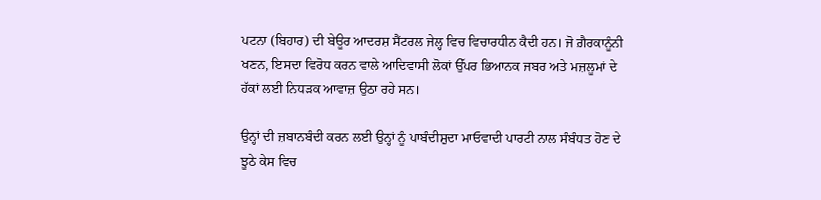ਪਟਨਾ (ਬਿਹਾਰ) ਦੀ ਬੇਊਰ ਆਦਰਸ਼ ਸੈਂਟਰਲ ਜੇਲ੍ਹ ਵਿਚ ਵਿਚਾਰਧੀਨ ਕੈਦੀ ਹਨ। ਜੋ ਗ਼ੈਰਕਾਨੂੰਨੀ ਖਣਨ, ਇਸਦਾ ਵਿਰੋਧ ਕਰਨ ਵਾਲੇ ਆਦਿਵਾਸੀ ਲੋਕਾਂ ਉੱਪਰ ਭਿਆਨਕ ਜਬਰ ਅਤੇ ਮਜ਼ਲੂਮਾਂ ਦੇ ਹੱਕਾਂ ਲਈ ਨਿਧੜਕ ਆਵਾਜ਼ ਉਠਾ ਰਹੇ ਸਨ।

ਉਨ੍ਹਾਂ ਦੀ ਜ਼ਬਾਨਬੰਦੀ ਕਰਨ ਲਈ ਉਨ੍ਹਾਂ ਨੂੰ ਪਾਬੰਦੀਸ਼ੁਦਾ ਮਾਓਵਾਦੀ ਪਾਰਟੀ ਨਾਲ ਸੰਬੰਧਤ ਹੋਣ ਦੇ ਝੂਠੇ ਕੇਸ ਵਿਚ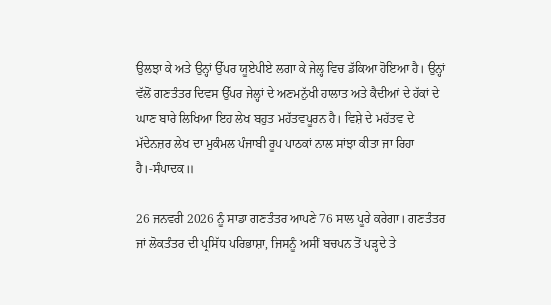ਉਲਝਾ ਕੇ ਅਤੇ ਉਨ੍ਹਾਂ ਉੱਪਰ ਯੂਏਪੀਏ ਲਗਾ ਕੇ ਜੇਲ੍ਹ ਵਿਚ ਡੱਕਿਆ ਹੋਇਆ ਹੈ। ਉਨ੍ਹਾਂ ਵੱਲੋਂ ਗਣਤੰਤਰ ਦਿਵਸ ਉੱਪਰ ਜੇਲ੍ਹਾਂ ਦੇ ਅਣਮਨੁੱਖੀ ਹਾਲਾਤ ਅਤੇ ਕੈਦੀਆਂ ਦੇ ਹੱਕਾਂ ਦੇ ਘਾਣ ਬਾਰੇ ਲਿਖਿਆ ਇਹ ਲੇਖ ਬਹੁਤ ਮਹੱਤਵਪੂਰਨ ਹੈ। ਵਿਸ਼ੇ ਦੇ ਮਹੱਤਵ ਦੇ ਮੱਦੇਨਜ਼ਰ ਲੇਖ ਦਾ ਮੁਕੰਮਲ ਪੰਜਾਬੀ ਰੂਪ ਪਾਠਕਾਂ ਨਾਲ ਸਾਂਝਾ ਕੀਤਾ ਜਾ ਰਿਹਾ ਹੈ।-ਸੰਪਾਦਕ॥

26 ਜਨਵਰੀ 2026 ਨੂੰ ਸਾਡਾ ਗਣਤੰਤਰ ਆਪਣੇ 76 ਸਾਲ ਪੂਰੇ ਕਰੇਗਾ। ਗਣਤੰਤਰ ਜਾਂ ਲੋਕਤੰਤਰ ਦੀ ਪ੍ਰਸਿੱਧ ਪਰਿਭਾਸ਼ਾ, ਜਿਸਨੂੰ ਅਸੀਂ ਬਚਪਨ ਤੋਂ ਪੜ੍ਹਦੇ ਤੇ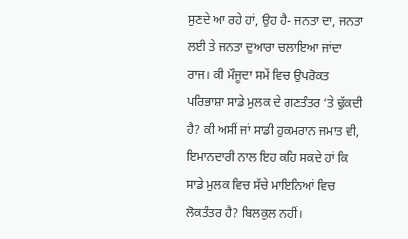ਸੁਣਦੇ ਆ ਰਹੇ ਹਾਂ, ਉਹ ਹੈ- ਜਨਤਾ ਦਾ, ਜਨਤਾ ਲਈ ਤੇ ਜਨਤਾ ਦੁਆਰਾ ਚਲਾਇਆ ਜਾਂਦਾ ਰਾਜ। ਕੀ ਮੌਜੂਦਾ ਸਮੇਂ ਵਿਚ ਉਪਰੋਕਤ ਪਰਿਭਾਸ਼ਾ ਸਾਡੇ ਮੁਲਕ ਦੇ ਗਣਤੰਤਰ ‘ਤੇ ਢੁੱਕਦੀ ਹੈ? ਕੀ ਅਸੀਂ ਜਾਂ ਸਾਡੀ ਹੁਕਮਰਾਨ ਜਮਾਤ ਵੀ, ਇਮਾਨਦਾਰੀ ਨਾਲ ਇਹ ਕਹਿ ਸਕਦੇ ਹਾਂ ਕਿ ਸਾਡੇ ਮੁਲਕ ਵਿਚ ਸੱਚੇ ਮਾਇਨਿਆਂ ਵਿਚ ਲੋਕਤੰਤਰ ਹੈ? ਬਿਲਕੁਲ ਨਹੀਂ।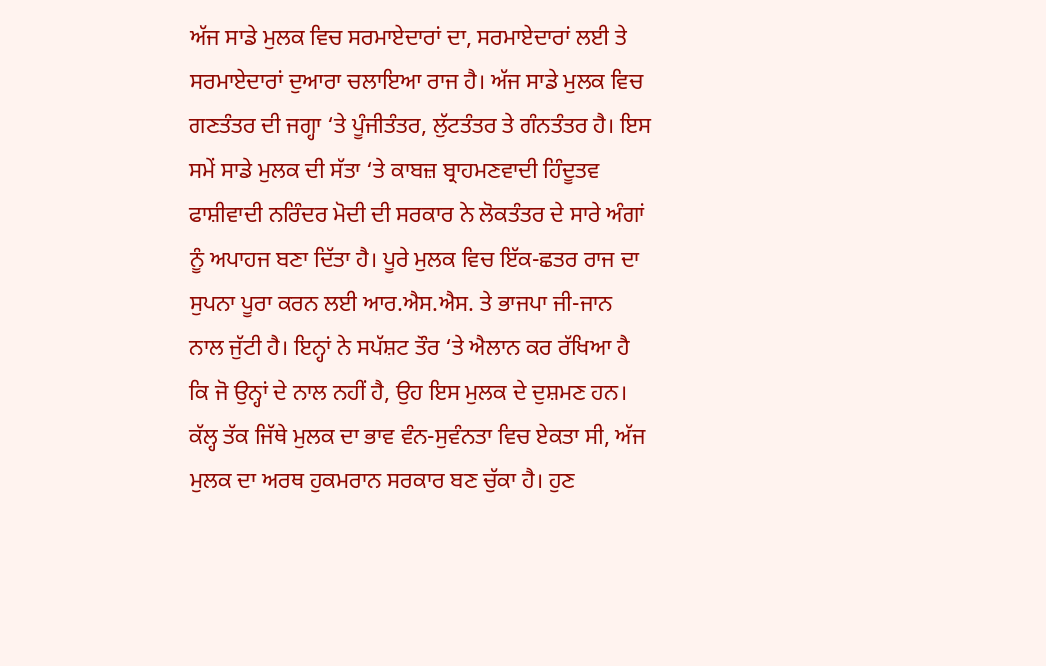ਅੱਜ ਸਾਡੇ ਮੁਲਕ ਵਿਚ ਸਰਮਾਏਦਾਰਾਂ ਦਾ, ਸਰਮਾਏਦਾਰਾਂ ਲਈ ਤੇ ਸਰਮਾਏਦਾਰਾਂ ਦੁਆਰਾ ਚਲਾਇਆ ਰਾਜ ਹੈ। ਅੱਜ ਸਾਡੇ ਮੁਲਕ ਵਿਚ ਗਣਤੰਤਰ ਦੀ ਜਗ੍ਹਾ ‘ਤੇ ਪੂੰਜੀਤੰਤਰ, ਲੁੱਟਤੰਤਰ ਤੇ ਗੰਨਤੰਤਰ ਹੈ। ਇਸ ਸਮੇਂ ਸਾਡੇ ਮੁਲਕ ਦੀ ਸੱਤਾ ‘ਤੇ ਕਾਬਜ਼ ਬ੍ਰਾਹਮਣਵਾਦੀ ਹਿੰਦੂਤਵ ਫਾਸ਼ੀਵਾਦੀ ਨਰਿੰਦਰ ਮੋਦੀ ਦੀ ਸਰਕਾਰ ਨੇ ਲੋਕਤੰਤਰ ਦੇ ਸਾਰੇ ਅੰਗਾਂ ਨੂੰ ਅਪਾਹਜ ਬਣਾ ਦਿੱਤਾ ਹੈ। ਪੂਰੇ ਮੁਲਕ ਵਿਚ ਇੱਕ-ਛਤਰ ਰਾਜ ਦਾ ਸੁਪਨਾ ਪੂਰਾ ਕਰਨ ਲਈ ਆਰ.ਐਸ.ਐਸ. ਤੇ ਭਾਜਪਾ ਜੀ-ਜਾਨ ਨਾਲ ਜੁੱਟੀ ਹੈ। ਇਨ੍ਹਾਂ ਨੇ ਸਪੱਸ਼ਟ ਤੌਰ ‘ਤੇ ਐਲਾਨ ਕਰ ਰੱਖਿਆ ਹੈ ਕਿ ਜੋ ਉਨ੍ਹਾਂ ਦੇ ਨਾਲ ਨਹੀਂ ਹੈ, ਉਹ ਇਸ ਮੁਲਕ ਦੇ ਦੁਸ਼ਮਣ ਹਨ।
ਕੱਲ੍ਹ ਤੱਕ ਜਿੱਥੇ ਮੁਲਕ ਦਾ ਭਾਵ ਵੰਨ-ਸੁਵੰਨਤਾ ਵਿਚ ਏਕਤਾ ਸੀ, ਅੱਜ ਮੁਲਕ ਦਾ ਅਰਥ ਹੁਕਮਰਾਨ ਸਰਕਾਰ ਬਣ ਚੁੱਕਾ ਹੈ। ਹੁਣ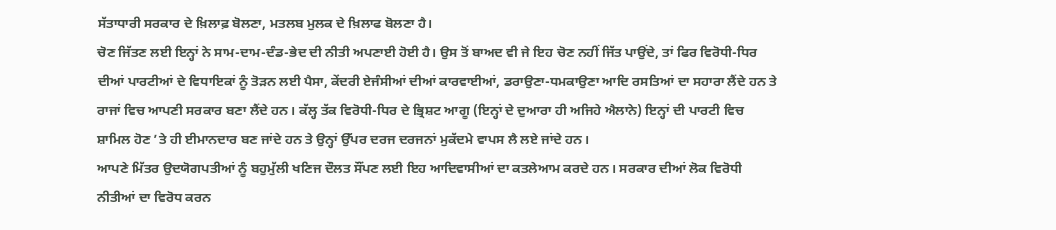ਸੱਤਾਧਾਰੀ ਸਰਕਾਰ ਦੇ ਖ਼ਿਲਾਫ਼ ਬੋਲਣਾ, ਮਤਲਬ ਮੁਲਕ ਦੇ ਖ਼ਿਲਾਫ ਬੋਲਣਾ ਹੈ।
ਚੋਣ ਜਿੱਤਣ ਲਈ ਇਨ੍ਹਾਂ ਨੇ ਸਾਮ-ਦਾਮ-ਦੰਡ-ਭੇਦ ਦੀ ਨੀਤੀ ਅਪਣਾਈ ਹੋਈ ਹੈ। ਉਸ ਤੋਂ ਬਾਅਦ ਵੀ ਜੇ ਇਹ ਚੋਣ ਨਹੀਂ ਜਿੱਤ ਪਾਉਂਦੇ, ਤਾਂ ਫਿਰ ਵਿਰੋਧੀ-ਧਿਰ ਦੀਆਂ ਪਾਰਟੀਆਂ ਦੇ ਵਿਧਾਇਕਾਂ ਨੂੰ ਤੋੜਨ ਲਈ ਪੈਸਾ, ਕੇਂਦਰੀ ਏਜੰਸੀਆਂ ਦੀਆਂ ਕਾਰਵਾਈਆਂ, ਡਰਾਉਣਾ-ਧਮਕਾਉਣਾ ਆਦਿ ਰਸਤਿਆਂ ਦਾ ਸਹਾਰਾ ਲੈਂਦੇ ਹਨ ਤੇ ਰਾਜਾਂ ਵਿਚ ਆਪਣੀ ਸਰਕਾਰ ਬਣਾ ਲੈਂਦੇ ਹਨ। ਕੱਲ੍ਹ ਤੱਕ ਵਿਰੋਧੀ-ਧਿਰ ਦੇ ਭ੍ਰਿਸ਼ਟ ਆਗੂ (ਇਨ੍ਹਾਂ ਦੇ ਦੁਆਰਾ ਹੀ ਅਜਿਹੇ ਐਲਾਨੇ) ਇਨ੍ਹਾਂ ਦੀ ਪਾਰਟੀ ਵਿਚ ਸ਼ਾਮਿਲ ਹੋਣ ’ਤੇ ਹੀ ਈਮਾਨਦਾਰ ਬਣ ਜਾਂਦੇ ਹਨ ਤੇ ਉਨ੍ਹਾਂ ਉੱਪਰ ਦਰਜ ਦਰਜਨਾਂ ਮੁਕੱਦਮੇ ਵਾਪਸ ਲੈ ਲਏ ਜਾਂਦੇ ਹਨ।
ਆਪਣੇ ਮਿੱਤਰ ਉਦਯੋਗਪਤੀਆਂ ਨੂੰ ਬਹੁਮੁੱਲੀ ਖਣਿਜ ਦੌਲਤ ਸੌਂਪਣ ਲਈ ਇਹ ਆਦਿਵਾਸੀਆਂ ਦਾ ਕਤਲੇਆਮ ਕਰਦੇ ਹਨ। ਸਰਕਾਰ ਦੀਆਂ ਲੋਕ ਵਿਰੋਧੀ ਨੀਤੀਆਂ ਦਾ ਵਿਰੋਧ ਕਰਨ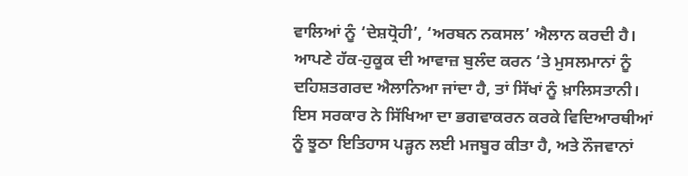ਵਾਲਿਆਂ ਨੂੰ ‘ਦੇਸ਼ਧ੍ਰੋਹੀ’, ‘ਅਰਬਨ ਨਕਸਲ’ ਐਲਾਨ ਕਰਦੀ ਹੈ। ਆਪਣੇ ਹੱਕ-ਹੁਕੂਕ ਦੀ ਆਵਾਜ਼ ਬੁਲੰਦ ਕਰਨ ‘ਤੇ ਮੁਸਲਮਾਨਾਂ ਨੂੰ ਦਹਿਸ਼ਤਗਰਦ ਐਲਾਨਿਆ ਜਾਂਦਾ ਹੈ, ਤਾਂ ਸਿੱਖਾਂ ਨੂੰ ਖ਼ਾਲਿਸਤਾਨੀ। ਇਸ ਸਰਕਾਰ ਨੇ ਸਿੱਖਿਆ ਦਾ ਭਗਵਾਕਰਨ ਕਰਕੇ ਵਿਦਿਆਰਥੀਆਂ ਨੂੰ ਝੂਠਾ ਇਤਿਹਾਸ ਪੜ੍ਹਨ ਲਈ ਮਜਬੂਰ ਕੀਤਾ ਹੈ, ਅਤੇ ਨੌਜਵਾਨਾਂ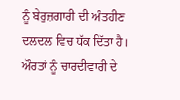ਨੂੰ ਬੇਰੁਜ਼ਗਾਰੀ ਦੀ ਅੰਤਹੀਣ ਦਲਦਲ ਵਿਚ ਧੱਕ ਦਿੱਤਾ ਹੈ।
ਔਰਤਾਂ ਨੂੰ ਚਾਰਦੀਵਾਰੀ ਦੇ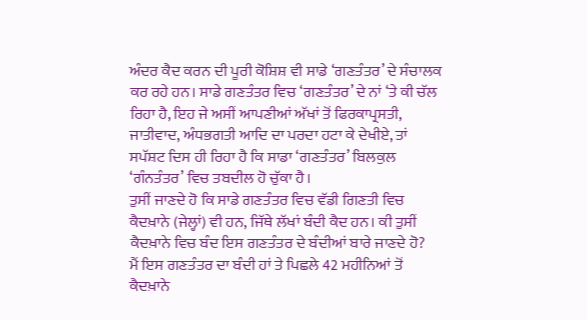ਅੰਦਰ ਕੈਦ ਕਰਨ ਦੀ ਪੂਰੀ ਕੋਸ਼ਿਸ਼ ਵੀ ਸਾਡੇ ‘ਗਣਤੰਤਰ’ ਦੇ ਸੰਚਾਲਕ ਕਰ ਰਹੇ ਹਨ। ਸਾਡੇ ਗਣਤੰਤਰ ਵਿਚ ‘ਗਣਤੰਤਰ’ ਦੇ ਨਾਂ ‘ਤੇ ਕੀ ਚੱਲ ਰਿਹਾ ਹੈ, ਇਹ ਜੇ ਅਸੀਂ ਆਪਣੀਆਂ ਅੱਖਾਂ ਤੋਂ ਫਿਰਕਾਪ੍ਰਸਤੀ, ਜਾਤੀਵਾਦ, ਅੰਧਭਗਤੀ ਆਦਿ ਦਾ ਪਰਦਾ ਹਟਾ ਕੇ ਦੇਖੀਏ, ਤਾਂ ਸਪੱਸ਼ਟ ਦਿਸ ਹੀ ਰਿਹਾ ਹੈ ਕਿ ਸਾਡਾ ‘ਗਣਤੰਤਰ’ ਬਿਲਕੁਲ ‘ਗੰਨਤੰਤਰ’ ਵਿਚ ਤਬਦੀਲ ਹੋ ਚੁੱਕਾ ਹੈ।
ਤੁਸੀਂ ਜਾਣਦੇ ਹੋ ਕਿ ਸਾਡੇ ਗਣਤੰਤਰ ਵਿਚ ਵੱਡੀ ਗਿਣਤੀ ਵਿਚ ਕੈਦਖ਼ਾਨੇ (ਜੇਲ੍ਹਾਂ) ਵੀ ਹਨ, ਜਿੱਥੇ ਲੱਖਾਂ ਬੰਦੀ ਕੈਦ ਹਨ। ਕੀ ਤੁਸੀਂ ਕੈਦਖ਼ਾਨੇ ਵਿਚ ਬੰਦ ਇਸ ਗਣਤੰਤਰ ਦੇ ਬੰਦੀਆਂ ਬਾਰੇ ਜਾਣਦੇ ਹੋ?
ਮੈਂ ਇਸ ਗਣਤੰਤਰ ਦਾ ਬੰਦੀ ਹਾਂ ਤੇ ਪਿਛਲੇ 42 ਮਹੀਨਿਆਂ ਤੋਂ ਕੈਦਖ਼ਾਨੇ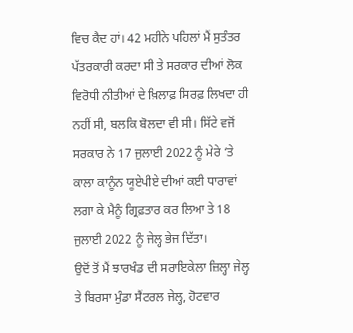ਵਿਚ ਕੈਦ ਹਾਂ। 42 ਮਹੀਨੇ ਪਹਿਲਾਂ ਮੈਂ ਸੁਤੰਤਰ ਪੱਤਰਕਾਰੀ ਕਰਦਾ ਸੀ ਤੇ ਸਰਕਾਰ ਦੀਆਂ ਲੋਕ ਵਿਰੋਧੀ ਨੀਤੀਆਂ ਦੇ ਖ਼ਿਲਾਫ਼ ਸਿਰਫ਼ ਲਿਖਦਾ ਹੀ ਨਹੀਂ ਸੀ, ਬਲਕਿ ਬੋਲਦਾ ਵੀ ਸੀ। ਸਿੱਟੇ ਵਜੋਂ ਸਰਕਾਰ ਨੇ 17 ਜੁਲਾਈ 2022 ਨੂੰ ਮੇਰੇ ‘ਤੇ ਕਾਲਾ ਕਾਨੂੰਨ ਯੂਏਪੀਏ ਦੀਆਂ ਕਈ ਧਾਰਾਵਾਂ ਲਗਾ ਕੇ ਮੈਨੂੰ ਗ੍ਰਿਫ਼ਤਾਰ ਕਰ ਲਿਆ ਤੇ 18 ਜੁਲਾਈ 2022 ਨੂੰ ਜੇਲ੍ਹ ਭੇਜ ਦਿੱਤਾ।
ਉਦੋਂ ਤੋਂ ਮੈਂ ਝਾਰਖੰਡ ਦੀ ਸਰਾਇਕੇਲਾ ਜ਼ਿਲ੍ਹਾ ਜੇਲ੍ਹ ਤੇ ਬਿਰਸਾ ਮੁੰਡਾ ਸੈਂਟਰਲ ਜੇਲ੍ਹ, ਹੋਟਵਾਰ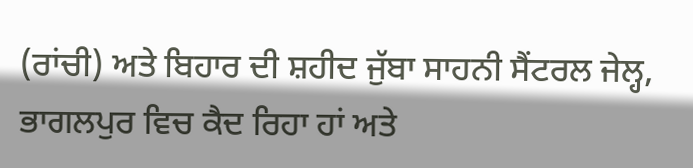(ਰਾਂਚੀ) ਅਤੇ ਬਿਹਾਰ ਦੀ ਸ਼ਹੀਦ ਜੁੱਬਾ ਸਾਹਨੀ ਸੈਂਟਰਲ ਜੇਲ੍ਹ, ਭਾਗਲਪੁਰ ਵਿਚ ਕੈਦ ਰਿਹਾ ਹਾਂ ਅਤੇ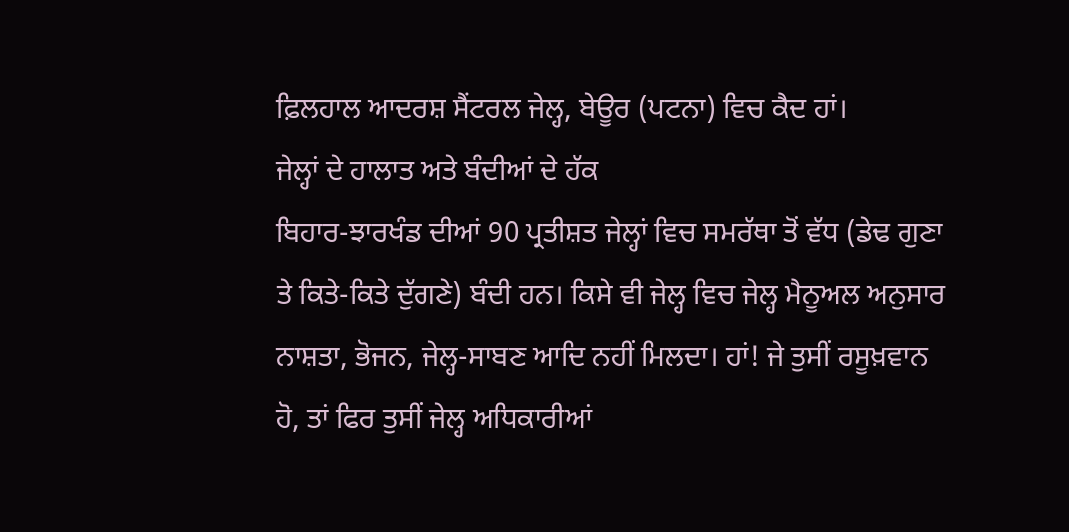ਫ਼ਿਲਹਾਲ ਆਦਰਸ਼ ਸੈਂਟਰਲ ਜੇਲ੍ਹ, ਬੇਊਰ (ਪਟਨਾ) ਵਿਚ ਕੈਦ ਹਾਂ।
ਜੇਲ੍ਹਾਂ ਦੇ ਹਾਲਾਤ ਅਤੇ ਬੰਦੀਆਂ ਦੇ ਹੱਕ
ਬਿਹਾਰ-ਝਾਰਖੰਡ ਦੀਆਂ 90 ਪ੍ਰਤੀਸ਼ਤ ਜੇਲ੍ਹਾਂ ਵਿਚ ਸਮਰੱਥਾ ਤੋਂ ਵੱਧ (ਡੇਢ ਗੁਣਾ ਤੇ ਕਿਤੇ-ਕਿਤੇ ਦੁੱਗਣੇ) ਬੰਦੀ ਹਨ। ਕਿਸੇ ਵੀ ਜੇਲ੍ਹ ਵਿਚ ਜੇਲ੍ਹ ਮੈਨੂਅਲ ਅਨੁਸਾਰ ਨਾਸ਼ਤਾ, ਭੋਜਨ, ਜੇਲ੍ਹ-ਸਾਬਣ ਆਦਿ ਨਹੀਂ ਮਿਲਦਾ। ਹਾਂ! ਜੇ ਤੁਸੀਂ ਰਸੂਖ਼ਵਾਨ ਹੋ, ਤਾਂ ਫਿਰ ਤੁਸੀਂ ਜੇਲ੍ਹ ਅਧਿਕਾਰੀਆਂ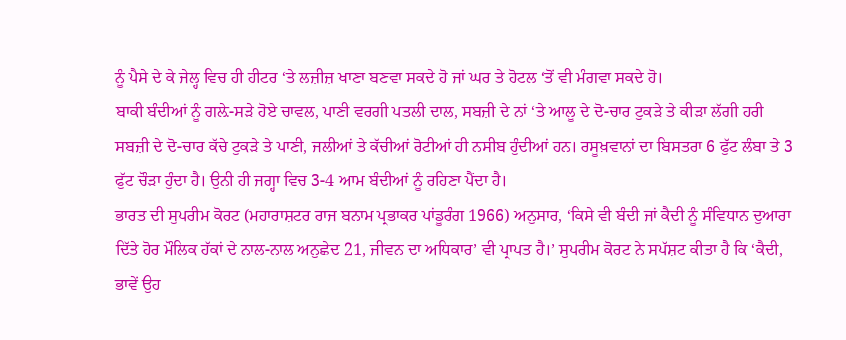ਨੂੰ ਪੈਸੇ ਦੇ ਕੇ ਜੇਲ੍ਹ ਵਿਚ ਹੀ ਹੀਟਰ ‘ਤੇ ਲਜ਼ੀਜ਼ ਖਾਣਾ ਬਣਵਾ ਸਕਦੇ ਹੋ ਜਾਂ ਘਰ ਤੇ ਹੋਟਲ ‘ਤੋਂ ਵੀ ਮੰਗਵਾ ਸਕਦੇ ਹੋ।
ਬਾਕੀ ਬੰਦੀਆਂ ਨੂੰ ਗਲ਼ੇ-ਸੜੇ ਹੋਏ ਚਾਵਲ, ਪਾਣੀ ਵਰਗੀ ਪਤਲੀ ਦਾਲ, ਸਬਜ਼ੀ ਦੇ ਨਾਂ ‘ਤੇ ਆਲੂ ਦੇ ਦੋ-ਚਾਰ ਟੁਕੜੇ ਤੇ ਕੀੜਾ ਲੱਗੀ ਹਰੀ ਸਬਜ਼ੀ ਦੇ ਦੋ-ਚਾਰ ਕੱਚੇ ਟੁਕੜੇ ਤੇ ਪਾਣੀ, ਜਲੀਆਂ ਤੇ ਕੱਚੀਆਂ ਰੋਟੀਆਂ ਹੀ ਨਸੀਬ ਹੁੰਦੀਆਂ ਹਨ। ਰਸੂਖ਼ਵਾਨਾਂ ਦਾ ਬਿਸਤਰਾ 6 ਫੁੱਟ ਲੰਬਾ ਤੇ 3 ਫੁੱਟ ਚੌੜਾ ਹੁੰਦਾ ਹੈ। ਉਨੀ ਹੀ ਜਗ੍ਹਾ ਵਿਚ 3-4 ਆਮ ਬੰਦੀਆਂ ਨੂੰ ਰਹਿਣਾ ਪੈਂਦਾ ਹੈ।
ਭਾਰਤ ਦੀ ਸੁਪਰੀਮ ਕੋਰਟ (ਮਹਾਰਾਸ਼ਟਰ ਰਾਜ ਬਨਾਮ ਪ੍ਰਭਾਕਰ ਪਾਂਡੂਰੰਗ 1966) ਅਨੁਸਾਰ, ‘ਕਿਸੇ ਵੀ ਬੰਦੀ ਜਾਂ ਕੈਦੀ ਨੂੰ ਸੰਵਿਧਾਨ ਦੁਆਰਾ ਦਿੱਤੇ ਹੋਰ ਮੌਲਿਕ ਹੱਕਾਂ ਦੇ ਨਾਲ-ਨਾਲ ਅਨੁਛੇਦ 21, ਜੀਵਨ ਦਾ ਅਧਿਕਾਰ’ ਵੀ ਪ੍ਰਾਪਤ ਹੈ।’ ਸੁਪਰੀਮ ਕੋਰਟ ਨੇ ਸਪੱਸ਼ਟ ਕੀਤਾ ਹੈ ਕਿ ‘ਕੈਦੀ, ਭਾਵੇਂ ਉਹ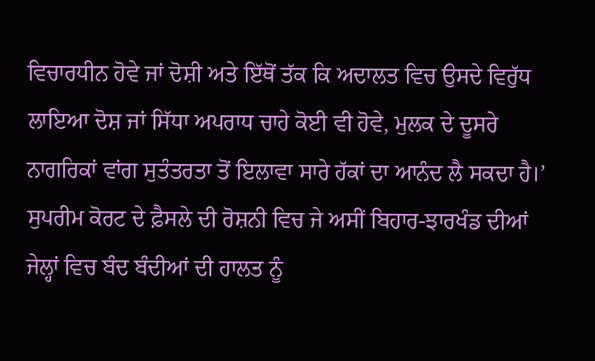ਵਿਚਾਰਧੀਨ ਹੋਵੇ ਜਾਂ ਦੋਸ਼ੀ ਅਤੇ ਇੱਥੋਂ ਤੱਕ ਕਿ ਅਦਾਲਤ ਵਿਚ ਉਸਦੇ ਵਿਰੁੱਧ ਲਾਇਆ ਦੋਸ਼ ਜਾਂ ਸਿੱਧਾ ਅਪਰਾਧ ਚਾਹੇ ਕੋਈ ਵੀ ਹੋਵੇ, ਮੁਲਕ ਦੇ ਦੂਸਰੇ ਨਾਗਰਿਕਾਂ ਵਾਂਗ ਸੁਤੰਤਰਤਾ ਤੋਂ ਇਲਾਵਾ ਸਾਰੇ ਹੱਕਾਂ ਦਾ ਆਨੰਦ ਲੈ ਸਕਦਾ ਹੈ।’
ਸੁਪਰੀਮ ਕੋਰਟ ਦੇ ਫ਼ੈਸਲੇ ਦੀ ਰੋਸ਼ਨੀ ਵਿਚ ਜੇ ਅਸੀਂ ਬਿਹਾਰ-ਝਾਰਖੰਡ ਦੀਆਂ ਜੇਲ੍ਹਾਂ ਵਿਚ ਬੰਦ ਬੰਦੀਆਂ ਦੀ ਹਾਲਤ ਨੂੰ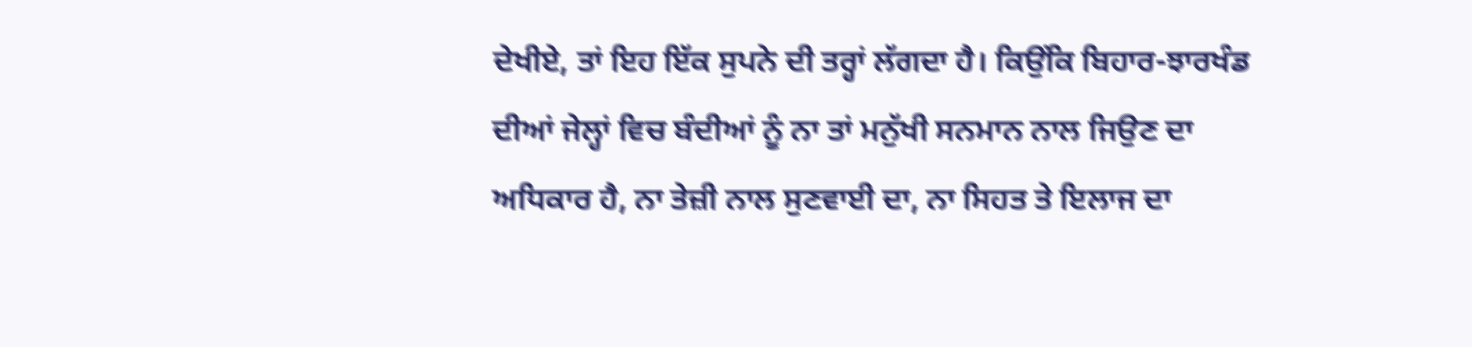ਦੇਖੀਏ, ਤਾਂ ਇਹ ਇੱਕ ਸੁਪਨੇ ਦੀ ਤਰ੍ਹਾਂ ਲੱਗਦਾ ਹੈ। ਕਿਉਂਕਿ ਬਿਹਾਰ-ਝਾਰਖੰਡ ਦੀਆਂ ਜੇਲ੍ਹਾਂ ਵਿਚ ਬੰਦੀਆਂ ਨੂੰ ਨਾ ਤਾਂ ਮਨੁੱਖੀ ਸਨਮਾਨ ਨਾਲ ਜਿਉਣ ਦਾ ਅਧਿਕਾਰ ਹੈ, ਨਾ ਤੇਜ਼ੀ ਨਾਲ ਸੁਣਵਾਈ ਦਾ, ਨਾ ਸਿਹਤ ਤੇ ਇਲਾਜ ਦਾ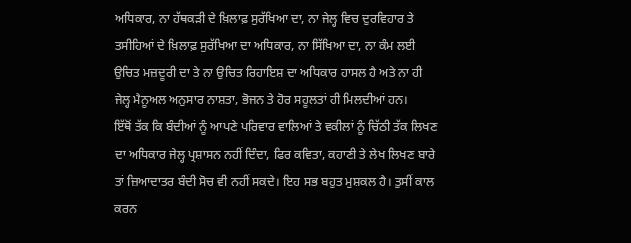ਅਧਿਕਾਰ, ਨਾ ਹੱਥਕੜੀ ਦੇ ਖ਼ਿਲਾਫ਼ ਸੁਰੱਖਿਆ ਦਾ, ਨਾ ਜੇਲ੍ਹ ਵਿਚ ਦੁਰਵਿਹਾਰ ਤੇ ਤਸੀਹਿਆਂ ਦੇ ਖ਼ਿਲਾਫ਼ ਸੁਰੱਖਿਆ ਦਾ ਅਧਿਕਾਰ, ਨਾ ਸਿੱਖਿਆ ਦਾ, ਨਾ ਕੰਮ ਲਈ ਉਚਿਤ ਮਜ਼ਦੂਰੀ ਦਾ ਤੇ ਨਾ ਉਚਿਤ ਰਿਹਾਇਸ਼ ਦਾ ਅਧਿਕਾਰ ਹਾਸਲ ਹੈ ਅਤੇ ਨਾ ਹੀ ਜੇਲ੍ਹ ਮੈਨੂਅਲ ਅਨੁਸਾਰ ਨਾਸ਼ਤਾ, ਭੋਜਨ ਤੇ ਹੋਰ ਸਹੂਲਤਾਂ ਹੀ ਮਿਲਦੀਆਂ ਹਨ।
ਇੱਥੋਂ ਤੱਕ ਕਿ ਬੰਦੀਆਂ ਨੂੰ ਆਪਣੇ ਪਰਿਵਾਰ ਵਾਲਿਆਂ ਤੇ ਵਕੀਲਾਂ ਨੂੰ ਚਿੱਠੀ ਤੱਕ ਲਿਖਣ ਦਾ ਅਧਿਕਾਰ ਜੇਲ੍ਹ ਪ੍ਰਸ਼ਾਸਨ ਨਹੀਂ ਦਿੰਦਾ, ਫਿਰ ਕਵਿਤਾ, ਕਹਾਣੀ ਤੇ ਲੇਖ ਲਿਖਣ ਬਾਰੇ ਤਾਂ ਜ਼ਿਆਦਾਤਰ ਬੰਦੀ ਸੋਚ ਵੀ ਨਹੀਂ ਸਕਦੇ। ਇਹ ਸਭ ਬਹੁਤ ਮੁਸ਼ਕਲ ਹੈ। ਤੁਸੀਂ ਕਾਲ ਕਰਨ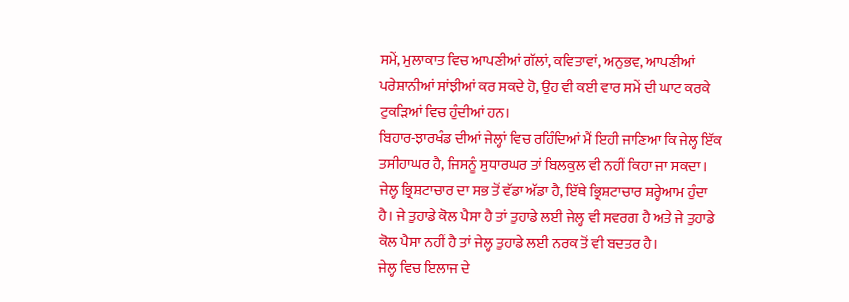ਸਮੇਂ, ਮੁਲਾਕਾਤ ਵਿਚ ਆਪਣੀਆਂ ਗੱਲਾਂ, ਕਵਿਤਾਵਾਂ, ਅਨੁਭਵ, ਆਪਣੀਆਂ ਪਰੇਸ਼ਾਨੀਆਂ ਸਾਂਝੀਆਂ ਕਰ ਸਕਦੇ ਹੋ, ਉਹ ਵੀ ਕਈ ਵਾਰ ਸਮੇਂ ਦੀ ਘਾਟ ਕਰਕੇ ਟੁਕੜਿਆਂ ਵਿਚ ਹੁੰਦੀਆਂ ਹਨ।
ਬਿਹਾਰ-ਝਾਰਖੰਡ ਦੀਆਂ ਜੇਲ੍ਹਾਂ ਵਿਚ ਰਹਿੰਦਿਆਂ ਮੈਂ ਇਹੀ ਜਾਣਿਆ ਕਿ ਜੇਲ੍ਹ ਇੱਕ ਤਸੀਹਾਘਰ ਹੈ, ਜਿਸਨੂੰ ਸੁਧਾਰਘਰ ਤਾਂ ਬਿਲਕੁਲ ਵੀ ਨਹੀਂ ਕਿਹਾ ਜਾ ਸਕਦਾ। ਜੇਲ੍ਹ ਭ੍ਰਿਸ਼ਟਾਚਾਰ ਦਾ ਸਭ ਤੋਂ ਵੱਡਾ ਅੱਡਾ ਹੈ, ਇੱਥੇ ਭ੍ਰਿਸ਼ਟਾਚਾਰ ਸ਼ਰ੍ਹੇਆਮ ਹੁੰਦਾ ਹੈ। ਜੇ ਤੁਹਾਡੇ ਕੋਲ ਪੈਸਾ ਹੈ ਤਾਂ ਤੁਹਾਡੇ ਲਈ ਜੇਲ੍ਹ ਵੀ ਸਵਰਗ ਹੈ ਅਤੇ ਜੇ ਤੁਹਾਡੇ ਕੋਲ ਪੈਸਾ ਨਹੀਂ ਹੈ ਤਾਂ ਜੇਲ੍ਹ ਤੁਹਾਡੇ ਲਈ ਨਰਕ ਤੋਂ ਵੀ ਬਦਤਰ ਹੈ।
ਜੇਲ੍ਹ ਵਿਚ ਇਲਾਜ ਦੇ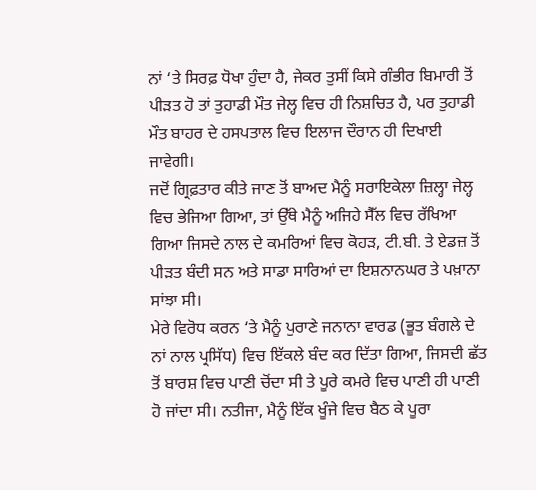ਨਾਂ ‘ਤੇ ਸਿਰਫ਼ ਧੋਖਾ ਹੁੰਦਾ ਹੈ, ਜੇਕਰ ਤੁਸੀਂ ਕਿਸੇ ਗੰਭੀਰ ਬਿਮਾਰੀ ਤੋਂ ਪੀੜਤ ਹੋ ਤਾਂ ਤੁਹਾਡੀ ਮੌਤ ਜੇਲ੍ਹ ਵਿਚ ਹੀ ਨਿਸ਼ਚਿਤ ਹੈ, ਪਰ ਤੁਹਾਡੀ ਮੌਤ ਬਾਹਰ ਦੇ ਹਸਪਤਾਲ ਵਿਚ ਇਲਾਜ ਦੌਰਾਨ ਹੀ ਦਿਖਾਈ ਜਾਵੇਗੀ।
ਜਦੋਂ ਗ੍ਰਿਫ਼ਤਾਰ ਕੀਤੇ ਜਾਣ ਤੋਂ ਬਾਅਦ ਮੈਨੂੰ ਸਰਾਇਕੇਲਾ ਜ਼ਿਲ੍ਹਾ ਜੇਲ੍ਹ ਵਿਚ ਭੇਜਿਆ ਗਿਆ, ਤਾਂ ਉੱਥੇ ਮੈਨੂੰ ਅਜਿਹੇ ਸੈੱਲ ਵਿਚ ਰੱਖਿਆ ਗਿਆ ਜਿਸਦੇ ਨਾਲ ਦੇ ਕਮਰਿਆਂ ਵਿਚ ਕੋਹੜ, ਟੀ.ਬੀ. ਤੇ ਏਡਜ਼ ਤੋਂ ਪੀੜਤ ਬੰਦੀ ਸਨ ਅਤੇ ਸਾਡਾ ਸਾਰਿਆਂ ਦਾ ਇਸ਼ਨਾਨਘਰ ਤੇ ਪਖ਼ਾਨਾ ਸਾਂਝਾ ਸੀ।
ਮੇਰੇ ਵਿਰੋਧ ਕਰਨ ‘ਤੇ ਮੈਨੂੰ ਪੁਰਾਣੇ ਜਨਾਨਾ ਵਾਰਡ (ਭੂਤ ਬੰਗਲੇ ਦੇ ਨਾਂ ਨਾਲ ਪ੍ਰਸਿੱਧ) ਵਿਚ ਇੱਕਲੇ ਬੰਦ ਕਰ ਦਿੱਤਾ ਗਿਆ, ਜਿਸਦੀ ਛੱਤ ਤੋਂ ਬਾਰਸ਼ ਵਿਚ ਪਾਣੀ ਚੋਂਦਾ ਸੀ ਤੇ ਪੂਰੇ ਕਮਰੇ ਵਿਚ ਪਾਣੀ ਹੀ ਪਾਣੀ ਹੋ ਜਾਂਦਾ ਸੀ। ਨਤੀਜਾ, ਮੈਨੂੰ ਇੱਕ ਖੂੰਜੇ ਵਿਚ ਬੈਠ ਕੇ ਪੂਰਾ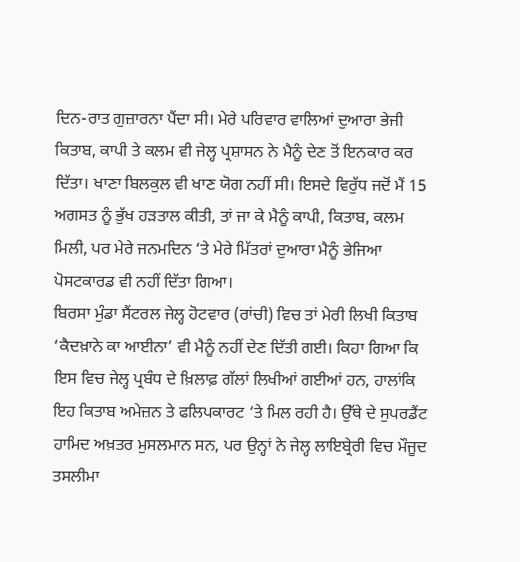ਦਿਨ-ਰਾਤ ਗੁਜ਼ਾਰਨਾ ਪੈਂਦਾ ਸੀ। ਮੇਰੇ ਪਰਿਵਾਰ ਵਾਲਿਆਂ ਦੁਆਰਾ ਭੇਜੀ ਕਿਤਾਬ, ਕਾਪੀ ਤੇ ਕਲਮ ਵੀ ਜੇਲ੍ਹ ਪ੍ਰਸ਼ਾਸਨ ਨੇ ਮੈਨੂੰ ਦੇਣ ਤੋਂ ਇਨਕਾਰ ਕਰ ਦਿੱਤਾ। ਖਾਣਾ ਬਿਲਕੁਲ ਵੀ ਖਾਣ ਯੋਗ ਨਹੀਂ ਸੀ। ਇਸਦੇ ਵਿਰੁੱਧ ਜਦੋਂ ਮੈਂ 15 ਅਗਸਤ ਨੂੰ ਭੁੱਖ ਹੜਤਾਲ ਕੀਤੀ, ਤਾਂ ਜਾ ਕੇ ਮੈਨੂੰ ਕਾਪੀ, ਕਿਤਾਬ, ਕਲਮ ਮਿਲੀ, ਪਰ ਮੇਰੇ ਜਨਮਦਿਨ ‘ਤੇ ਮੇਰੇ ਮਿੱਤਰਾਂ ਦੁਆਰਾ ਮੈਨੂੰ ਭੇਜਿਆ ਪੋਸਟਕਾਰਡ ਵੀ ਨਹੀਂ ਦਿੱਤਾ ਗਿਆ।
ਬਿਰਸਾ ਮੁੰਡਾ ਸੈਂਟਰਲ ਜੇਲ੍ਹ ਹੋਟਵਾਰ (ਰਾਂਚੀ) ਵਿਚ ਤਾਂ ਮੇਰੀ ਲਿਖੀ ਕਿਤਾਬ ‘ਕੈਦਖ਼ਾਨੇ ਕਾ ਆਈਨਾ’ ਵੀ ਮੈਨੂੰ ਨਹੀਂ ਦੇਣ ਦਿੱਤੀ ਗਈ। ਕਿਹਾ ਗਿਆ ਕਿ ਇਸ ਵਿਚ ਜੇਲ੍ਹ ਪ੍ਰਬੰਧ ਦੇ ਖ਼ਿਲਾਫ਼ ਗੱਲਾਂ ਲਿਖੀਆਂ ਗਈਆਂ ਹਨ, ਹਾਲਾਂਕਿ ਇਹ ਕਿਤਾਬ ਅਮੇਜ਼ਨ ਤੇ ਫਲਿਪਕਾਰਟ ‘ਤੇ ਮਿਲ ਰਹੀ ਹੈ। ਉੱਥੇ ਦੇ ਸੁਪਰਡੈਂਟ ਹਾਮਿਦ ਅਖ਼ਤਰ ਮੁਸਲਮਾਨ ਸਨ, ਪਰ ਉਨ੍ਹਾਂ ਨੇ ਜੇਲ੍ਹ ਲਾਇਬ੍ਰੇਰੀ ਵਿਚ ਮੌਜੂਦ ਤਸਲੀਮਾ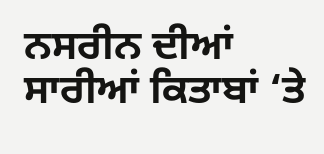ਨਸਰੀਨ ਦੀਆਂ ਸਾਰੀਆਂ ਕਿਤਾਬਾਂ ‘ਤੇ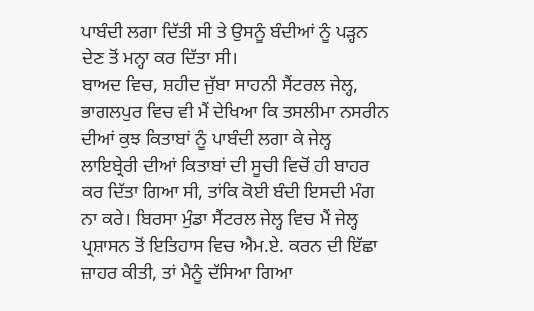ਪਾਬੰਦੀ ਲਗਾ ਦਿੱਤੀ ਸੀ ਤੇ ਉਸਨੂੰ ਬੰਦੀਆਂ ਨੂੰ ਪੜ੍ਹਨ ਦੇਣ ਤੋਂ ਮਨ੍ਹਾ ਕਰ ਦਿੱਤਾ ਸੀ।
ਬਾਅਦ ਵਿਚ, ਸ਼ਹੀਦ ਜੁੱਬਾ ਸਾਹਨੀ ਸੈਂਟਰਲ ਜੇਲ੍ਹ, ਭਾਗਲਪੁਰ ਵਿਚ ਵੀ ਮੈਂ ਦੇਖਿਆ ਕਿ ਤਸਲੀਮਾ ਨਸਰੀਨ ਦੀਆਂ ਕੁਝ ਕਿਤਾਬਾਂ ਨੂੰ ਪਾਬੰਦੀ ਲਗਾ ਕੇ ਜੇਲ੍ਹ ਲਾਇਬ੍ਰੇਰੀ ਦੀਆਂ ਕਿਤਾਬਾਂ ਦੀ ਸੂਚੀ ਵਿਚੋਂ ਹੀ ਬਾਹਰ ਕਰ ਦਿੱਤਾ ਗਿਆ ਸੀ, ਤਾਂਕਿ ਕੋਈ ਬੰਦੀ ਇਸਦੀ ਮੰਗ ਨਾ ਕਰੇ। ਬਿਰਸਾ ਮੁੰਡਾ ਸੈਂਟਰਲ ਜੇਲ੍ਹ ਵਿਚ ਮੈਂ ਜੇਲ੍ਹ ਪ੍ਰਸ਼ਾਸਨ ਤੋਂ ਇਤਿਹਾਸ ਵਿਚ ਐਮ.ਏ. ਕਰਨ ਦੀ ਇੱਛਾ ਜ਼ਾਹਰ ਕੀਤੀ, ਤਾਂ ਮੈਨੂੰ ਦੱਸਿਆ ਗਿਆ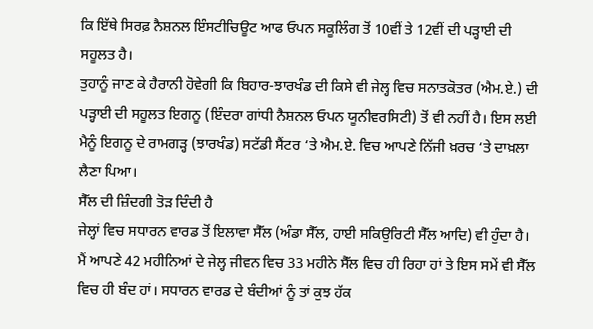ਕਿ ਇੱਥੇ ਸਿਰਫ਼ ਨੈਸ਼ਨਲ ਇੰਸਟੀਚਿਊਟ ਆਫ ਓਪਨ ਸਕੂਲਿੰਗ ਤੋਂ 10ਵੀਂ ਤੇ 12ਵੀਂ ਦੀ ਪੜ੍ਹਾਈ ਦੀ ਸਹੂਲਤ ਹੈ।
ਤੁਹਾਨੂੰ ਜਾਣ ਕੇ ਹੈਰਾਨੀ ਹੋਵੇਗੀ ਕਿ ਬਿਹਾਰ-ਝਾਰਖੰਡ ਦੀ ਕਿਸੇ ਵੀ ਜੇਲ੍ਹ ਵਿਚ ਸਨਾਤਕੋਤਰ (ਐਮ.ਏ.) ਦੀ ਪੜ੍ਹਾਈ ਦੀ ਸਹੂਲਤ ਇਗਨੂ (ਇੰਦਰਾ ਗਾਂਧੀ ਨੈਸ਼ਨਲ ਓਪਨ ਯੂਨੀਵਰਸਿਟੀ) ਤੋਂ ਵੀ ਨਹੀਂ ਹੈ। ਇਸ ਲਈ ਮੈਨੂੰ ਇਗਨੂ ਦੇ ਰਾਮਗੜ੍ਹ (ਝਾਰਖੰਡ) ਸਟੱਡੀ ਸੈਂਟਰ ‘ਤੇ ਐਮ.ਏ. ਵਿਚ ਆਪਣੇ ਨਿੱਜੀ ਖ਼ਰਚ ‘ਤੇ ਦਾਖ਼ਲਾ ਲੈਣਾ ਪਿਆ।
ਸੈੱਲ ਦੀ ਜ਼ਿੰਦਗੀ ਤੋੜ ਦਿੰਦੀ ਹੈ
ਜੇਲ੍ਹਾਂ ਵਿਚ ਸਧਾਰਨ ਵਾਰਡ ਤੋਂ ਇਲਾਵਾ ਸੈੱਲ (ਅੰਡਾ ਸੈੱਲ, ਹਾਈ ਸਕਿਉਰਿਟੀ ਸੈੱਲ ਆਦਿ) ਵੀ ਹੁੰਦਾ ਹੈ। ਮੈਂ ਆਪਣੇ 42 ਮਹੀਨਿਆਂ ਦੇ ਜੇਲ੍ਹ ਜੀਵਨ ਵਿਚ 33 ਮਹੀਨੇ ਸੈੱਲ ਵਿਚ ਹੀ ਰਿਹਾ ਹਾਂ ਤੇ ਇਸ ਸਮੇਂ ਵੀ ਸੈੱਲ ਵਿਚ ਹੀ ਬੰਦ ਹਾਂ। ਸਧਾਰਨ ਵਾਰਡ ਦੇ ਬੰਦੀਆਂ ਨੂੰ ਤਾਂ ਕੁਝ ਹੱਕ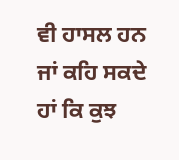ਵੀ ਹਾਸਲ ਹਨ ਜਾਂ ਕਹਿ ਸਕਦੇ ਹਾਂ ਕਿ ਕੁਝ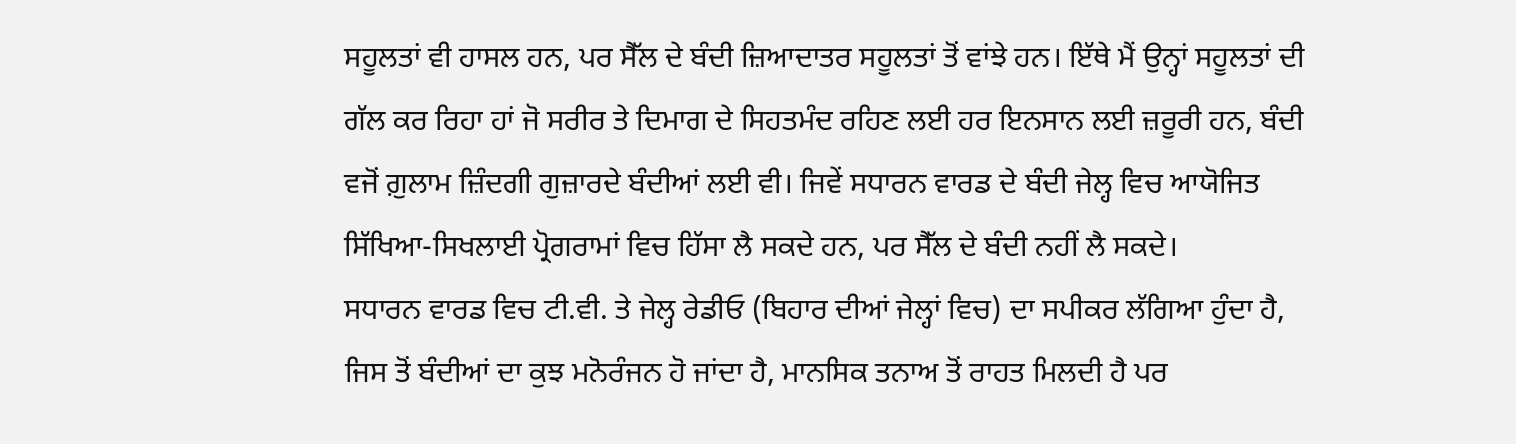ਸਹੂਲਤਾਂ ਵੀ ਹਾਸਲ ਹਨ, ਪਰ ਸੈੱਲ ਦੇ ਬੰਦੀ ਜ਼ਿਆਦਾਤਰ ਸਹੂਲਤਾਂ ਤੋਂ ਵਾਂਝੇ ਹਨ। ਇੱਥੇ ਮੈਂ ਉਨ੍ਹਾਂ ਸਹੂਲਤਾਂ ਦੀ ਗੱਲ ਕਰ ਰਿਹਾ ਹਾਂ ਜੋ ਸਰੀਰ ਤੇ ਦਿਮਾਗ ਦੇ ਸਿਹਤਮੰਦ ਰਹਿਣ ਲਈ ਹਰ ਇਨਸਾਨ ਲਈ ਜ਼ਰੂਰੀ ਹਨ, ਬੰਦੀ ਵਜੋਂ ਗ਼ੁਲਾਮ ਜ਼ਿੰਦਗੀ ਗੁਜ਼ਾਰਦੇ ਬੰਦੀਆਂ ਲਈ ਵੀ। ਜਿਵੇਂ ਸਧਾਰਨ ਵਾਰਡ ਦੇ ਬੰਦੀ ਜੇਲ੍ਹ ਵਿਚ ਆਯੋਜਿਤ ਸਿੱਖਿਆ-ਸਿਖਲਾਈ ਪ੍ਰੋਗਰਾਮਾਂ ਵਿਚ ਹਿੱਸਾ ਲੈ ਸਕਦੇ ਹਨ, ਪਰ ਸੈੱਲ ਦੇ ਬੰਦੀ ਨਹੀਂ ਲੈ ਸਕਦੇ।
ਸਧਾਰਨ ਵਾਰਡ ਵਿਚ ਟੀ.ਵੀ. ਤੇ ਜੇਲ੍ਹ ਰੇਡੀਓ (ਬਿਹਾਰ ਦੀਆਂ ਜੇਲ੍ਹਾਂ ਵਿਚ) ਦਾ ਸਪੀਕਰ ਲੱਗਿਆ ਹੁੰਦਾ ਹੈ, ਜਿਸ ਤੋਂ ਬੰਦੀਆਂ ਦਾ ਕੁਝ ਮਨੋਰੰਜਨ ਹੋ ਜਾਂਦਾ ਹੈ, ਮਾਨਸਿਕ ਤਨਾਅ ਤੋਂ ਰਾਹਤ ਮਿਲਦੀ ਹੈ ਪਰ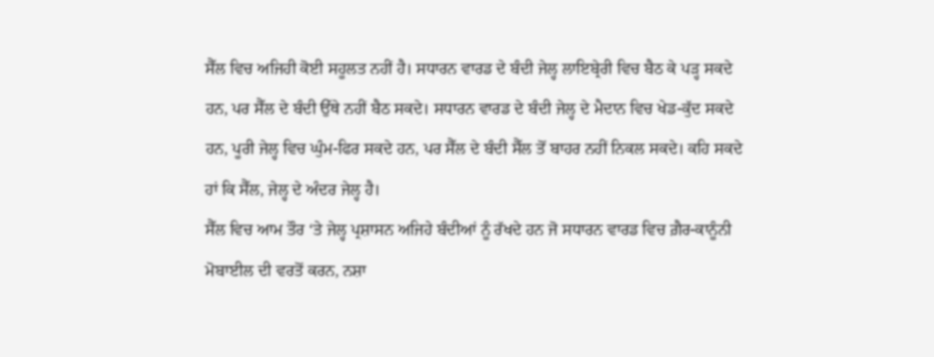ਸੈੱਲ ਵਿਚ ਅਜਿਹੀ ਕੋਈ ਸਹੂਲਤ ਨਹੀਂ ਹੈ। ਸਧਾਰਨ ਵਾਰਡ ਦੇ ਬੰਦੀ ਜੇਲ੍ਹ ਲਾਇਬ੍ਰੇਰੀ ਵਿਚ ਬੈਠ ਕੇ ਪੜ੍ਹ ਸਕਦੇ ਹਨ, ਪਰ ਸੈੱਲ ਦੇ ਬੰਦੀ ਉੱਥੇ ਨਹੀਂ ਬੈਠ ਸਕਦੇ। ਸਧਾਰਨ ਵਾਰਡ ਦੇ ਬੰਦੀ ਜੇਲ੍ਹ ਦੇ ਮੈਦਾਨ ਵਿਚ ਖੇਡ-ਕੁੱਦ ਸਕਦੇ ਹਨ, ਪੂਰੀ ਜੇਲ੍ਹ ਵਿਚ ਘੁੰਮ-ਫਿਰ ਸਕਦੇ ਹਨ, ਪਰ ਸੈੱਲ ਦੇ ਬੰਦੀ ਸੈੱਲ ਤੋਂ ਬਾਹਰ ਨਹੀਂ ਨਿਕਲ ਸਕਦੇ। ਕਹਿ ਸਕਦੇ ਹਾਂ ਕਿ ਸੈੱਲ, ਜੇਲ੍ਹ ਦੇ ਅੰਦਰ ਜੇਲ੍ਹ ਹੈ।
ਸੈੱਲ ਵਿਚ ਆਮ ਤੌਰ ‘ਤੇ ਜੇਲ੍ਹ ਪ੍ਰਸ਼ਾਸਨ ਅਜਿਹੇ ਬੰਦੀਆਂ ਨੂੰ ਰੱਖਦੇ ਹਨ ਜੋ ਸਧਾਰਨ ਵਾਰਡ ਵਿਚ ਗ਼ੈਰ-ਕਾਨੂੰਨੀ ਮੋਬਾਈਲ ਦੀ ਵਰਤੋਂ ਕਰਨ, ਨਸ਼ਾ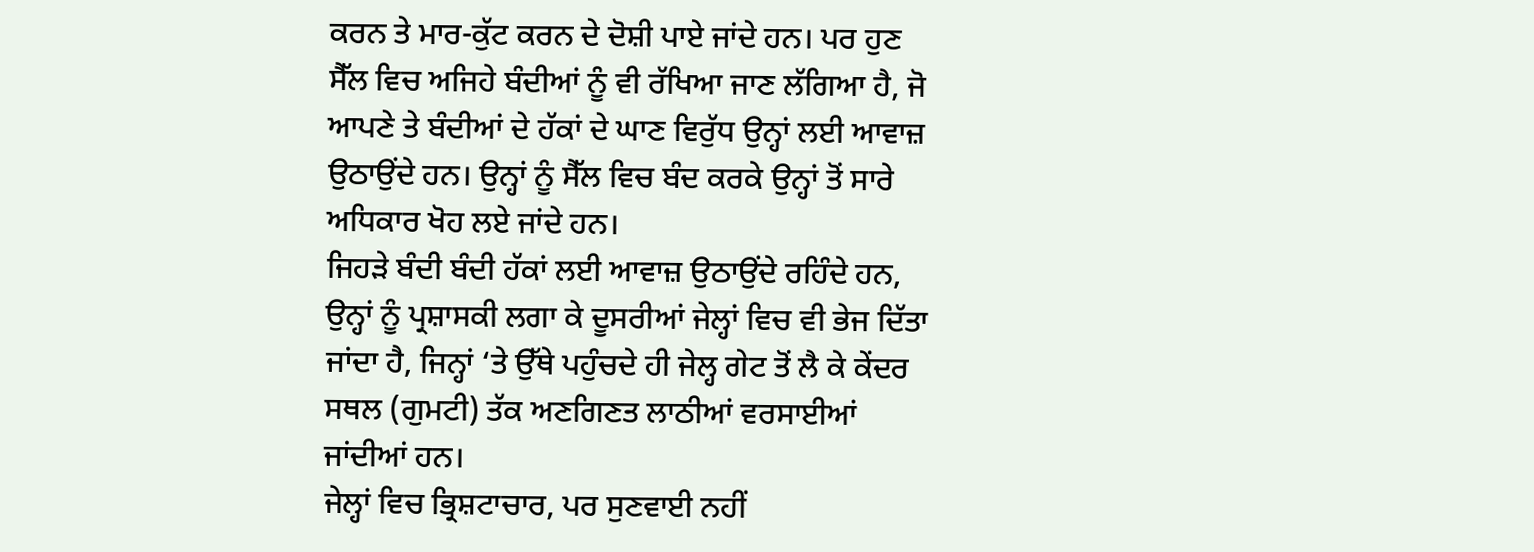ਕਰਨ ਤੇ ਮਾਰ-ਕੁੱਟ ਕਰਨ ਦੇ ਦੋਸ਼ੀ ਪਾਏ ਜਾਂਦੇ ਹਨ। ਪਰ ਹੁਣ ਸੈੱਲ ਵਿਚ ਅਜਿਹੇ ਬੰਦੀਆਂ ਨੂੰ ਵੀ ਰੱਖਿਆ ਜਾਣ ਲੱਗਿਆ ਹੈ, ਜੋ ਆਪਣੇ ਤੇ ਬੰਦੀਆਂ ਦੇ ਹੱਕਾਂ ਦੇ ਘਾਣ ਵਿਰੁੱਧ ਉਨ੍ਹਾਂ ਲਈ ਆਵਾਜ਼ ਉਠਾਉਂਦੇ ਹਨ। ਉਨ੍ਹਾਂ ਨੂੰ ਸੈੱਲ ਵਿਚ ਬੰਦ ਕਰਕੇ ਉਨ੍ਹਾਂ ਤੋਂ ਸਾਰੇ ਅਧਿਕਾਰ ਖੋਹ ਲਏ ਜਾਂਦੇ ਹਨ।
ਜਿਹੜੇ ਬੰਦੀ ਬੰਦੀ ਹੱਕਾਂ ਲਈ ਆਵਾਜ਼ ਉਠਾਉਂਦੇ ਰਹਿੰਦੇ ਹਨ, ਉਨ੍ਹਾਂ ਨੂੰ ਪ੍ਰਸ਼ਾਸਕੀ ਲਗਾ ਕੇ ਦੂਸਰੀਆਂ ਜੇਲ੍ਹਾਂ ਵਿਚ ਵੀ ਭੇਜ ਦਿੱਤਾ ਜਾਂਦਾ ਹੈ, ਜਿਨ੍ਹਾਂ ‘ਤੇ ਉੱਥੇ ਪਹੁੰਚਦੇ ਹੀ ਜੇਲ੍ਹ ਗੇਟ ਤੋਂ ਲੈ ਕੇ ਕੇਂਦਰ ਸਥਲ (ਗੁਮਟੀ) ਤੱਕ ਅਣਗਿਣਤ ਲਾਠੀਆਂ ਵਰਸਾਈਆਂ ਜਾਂਦੀਆਂ ਹਨ।
ਜੇਲ੍ਹਾਂ ਵਿਚ ਭ੍ਰਿਸ਼ਟਾਚਾਰ, ਪਰ ਸੁਣਵਾਈ ਨਹੀਂ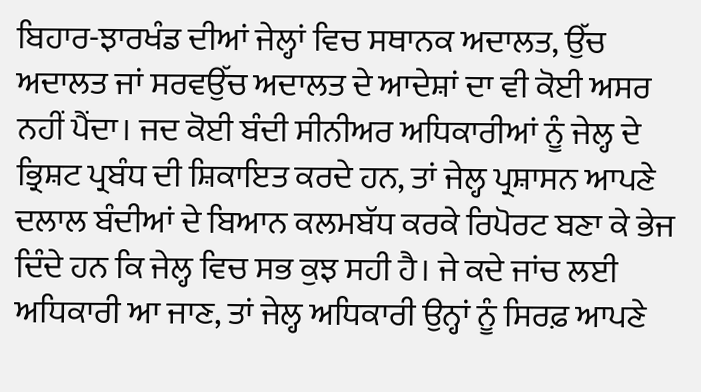ਬਿਹਾਰ-ਝਾਰਖੰਡ ਦੀਆਂ ਜੇਲ੍ਹਾਂ ਵਿਚ ਸਥਾਨਕ ਅਦਾਲਤ, ਉੱਚ ਅਦਾਲਤ ਜਾਂ ਸਰਵਉੱਚ ਅਦਾਲਤ ਦੇ ਆਦੇਸ਼ਾਂ ਦਾ ਵੀ ਕੋਈ ਅਸਰ ਨਹੀਂ ਪੈਂਦਾ। ਜਦ ਕੋਈ ਬੰਦੀ ਸੀਨੀਅਰ ਅਧਿਕਾਰੀਆਂ ਨੂੰ ਜੇਲ੍ਹ ਦੇ ਭ੍ਰਿਸ਼ਟ ਪ੍ਰਬੰਧ ਦੀ ਸ਼ਿਕਾਇਤ ਕਰਦੇ ਹਨ, ਤਾਂ ਜੇਲ੍ਹ ਪ੍ਰਸ਼ਾਸਨ ਆਪਣੇ ਦਲਾਲ ਬੰਦੀਆਂ ਦੇ ਬਿਆਨ ਕਲਮਬੱਧ ਕਰਕੇ ਰਿਪੋਰਟ ਬਣਾ ਕੇ ਭੇਜ ਦਿੰਦੇ ਹਨ ਕਿ ਜੇਲ੍ਹ ਵਿਚ ਸਭ ਕੁਝ ਸਹੀ ਹੈ। ਜੇ ਕਦੇ ਜਾਂਚ ਲਈ ਅਧਿਕਾਰੀ ਆ ਜਾਣ, ਤਾਂ ਜੇਲ੍ਹ ਅਧਿਕਾਰੀ ਉਨ੍ਹਾਂ ਨੂੰ ਸਿਰਫ਼ ਆਪਣੇ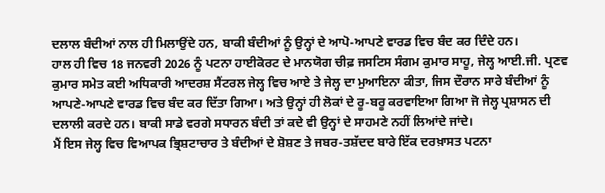ਦਲਾਲ ਬੰਦੀਆਂ ਨਾਲ ਹੀ ਮਿਲਾਉਂਦੇ ਹਨ, ਬਾਕੀ ਬੰਦੀਆਂ ਨੂੰ ਉਨ੍ਹਾਂ ਦੇ ਆਪੋ-ਆਪਣੇ ਵਾਰਡ ਵਿਚ ਬੰਦ ਕਰ ਦਿੰਦੇ ਹਨ।
ਹਾਲ ਹੀ ਵਿਚ 18 ਜਨਵਰੀ 2026 ਨੂੰ ਪਟਨਾ ਹਾਈਕੋਰਟ ਦੇ ਮਾਨਯੋਗ ਚੀਫ਼ ਜਸਟਿਸ ਸੰਗਮ ਕੁਮਾਰ ਸਾਹੂ, ਜੇਲ੍ਹ ਆਈ.ਜੀ. ਪ੍ਰਣਵ ਕੁਮਾਰ ਸਮੇਤ ਕਈ ਅਧਿਕਾਰੀ ਆਦਰਸ਼ ਸੈਂਟਰਲ ਜੇਲ੍ਹ ਵਿਚ ਆਏ ਤੇ ਜੇਲ੍ਹ ਦਾ ਮੁਆਇਨਾ ਕੀਤਾ, ਜਿਸ ਦੌਰਾਨ ਸਾਰੇ ਬੰਦੀਆਂ ਨੂੰ ਆਪਣੇ-ਆਪਣੇ ਵਾਰਡ ਵਿਚ ਬੰਦ ਕਰ ਦਿੱਤਾ ਗਿਆ। ਅਤੇ ਉਨ੍ਹਾਂ ਹੀ ਲੋਕਾਂ ਦੇ ਰੂ-ਬਰੂ ਕਰਵਾਇਆ ਗਿਆ ਜੋ ਜੇਲ੍ਹ ਪ੍ਰਸ਼ਾਸਨ ਦੀ ਦਲਾਲੀ ਕਰਦੇ ਹਨ। ਬਾਕੀ ਸਾਡੇ ਵਰਗੇ ਸਧਾਰਨ ਬੰਦੀ ਤਾਂ ਕਦੇ ਵੀ ਉਨ੍ਹਾਂ ਦੇ ਸਾਹਮਣੇ ਨਹੀਂ ਲਿਆਂਦੇ ਜਾਂਦੇ।
ਮੈਂ ਇਸ ਜੇਲ੍ਹ ਵਿਚ ਵਿਆਪਕ ਭ੍ਰਿਸ਼ਟਾਚਾਰ ਤੇ ਬੰਦੀਆਂ ਦੇ ਸ਼ੋਸ਼ਣ ਤੇ ਜਬਰ-ਤਸ਼ੱਦਦ ਬਾਰੇ ਇੱਕ ਦਰਖ਼ਾਸਤ ਪਟਨਾ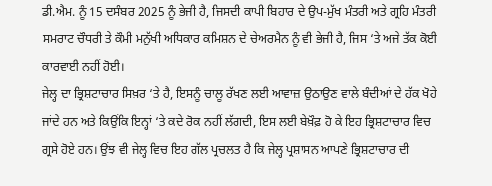ਡੀ.ਐਮ. ਨੂੰ 15 ਦਸੰਬਰ 2025 ਨੂੰ ਭੇਜੀ ਹੈ, ਜਿਸਦੀ ਕਾਪੀ ਬਿਹਾਰ ਦੇ ਉਪ-ਮੁੱਖ ਮੰਤਰੀ ਅਤੇ ਗ੍ਰਹਿ ਮੰਤਰੀ ਸਮਰਾਟ ਚੌਧਰੀ ਤੇ ਕੌਮੀ ਮਨੁੱਖੀ ਅਧਿਕਾਰ ਕਮਿਸ਼ਨ ਦੇ ਚੇਅਰਮੈਨ ਨੂੰ ਵੀ ਭੇਜੀ ਹੈ, ਜਿਸ ‘ਤੇ ਅਜੇ ਤੱਕ ਕੋਈ ਕਾਰਵਾਈ ਨਹੀਂ ਹੋਈ।
ਜੇਲ੍ਹ ਦਾ ਭ੍ਰਿਸ਼ਟਾਚਾਰ ਸਿਖ਼ਰ ‘ਤੇ ਹੈ, ਇਸਨੂੰ ਚਾਲੂ ਰੱਖਣ ਲਈ ਆਵਾਜ਼ ਉਠਾਉਣ ਵਾਲੇ ਬੰਦੀਆਂ ਦੇ ਹੱਕ ਖੋਹੇ ਜਾਂਦੇ ਹਨ ਅਤੇ ਕਿਉਂਕਿ ਇਨ੍ਹਾਂ ‘ਤੇ ਕਦੇ ਰੋਕ ਨਹੀਂ ਲੱਗਦੀ, ਇਸ ਲਈ ਬੇਖ਼ੌਫ਼ ਹੋ ਕੇ ਇਹ ਭ੍ਰਿਸ਼ਟਾਚਾਰ ਵਿਚ ਗ੍ਰਸੇ ਹੋਏ ਹਨ। ਉਂਝ ਵੀ ਜੇਲ੍ਹ ਵਿਚ ਇਹ ਗੱਲ ਪ੍ਰਚਲਤ ਹੈ ਕਿ ਜੇਲ੍ਹ ਪ੍ਰਸ਼ਾਸਨ ਆਪਣੇ ਭ੍ਰਿਸ਼ਟਾਚਾਰ ਦੀ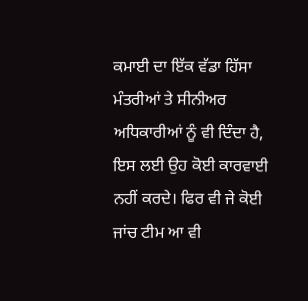ਕਮਾਈ ਦਾ ਇੱਕ ਵੱਡਾ ਹਿੱਸਾ ਮੰਤਰੀਆਂ ਤੇ ਸੀਨੀਅਰ ਅਧਿਕਾਰੀਆਂ ਨੂੰ ਵੀ ਦਿੰਦਾ ਹੈ, ਇਸ ਲਈ ਉਹ ਕੋਈ ਕਾਰਵਾਈ ਨਹੀਂ ਕਰਦੇ। ਫਿਰ ਵੀ ਜੇ ਕੋਈ ਜਾਂਚ ਟੀਮ ਆ ਵੀ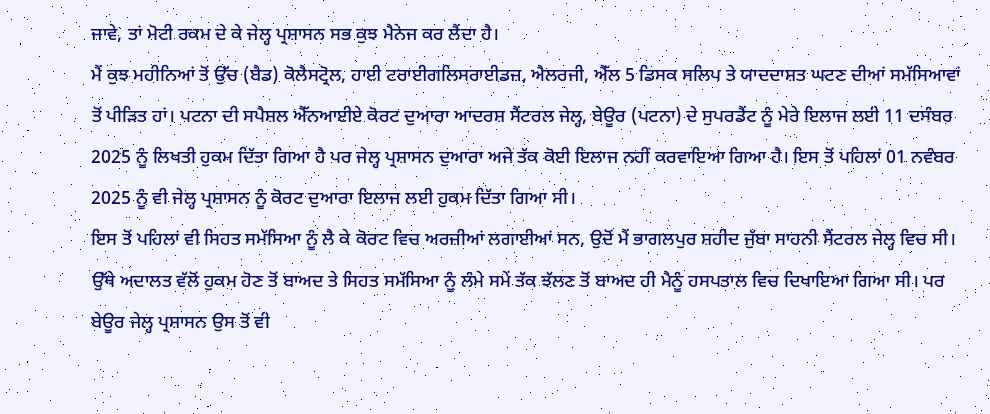ਜਾਵੇ, ਤਾਂ ਮੋਟੀ ਰਕਮ ਦੇ ਕੇ ਜੇਲ੍ਹ ਪ੍ਰਸ਼ਾਸਨ ਸਭ ਕੁਝ ਮੈਨੇਜ ਕਰ ਲੈਂਦਾ ਹੈ।
ਮੈਂ ਕੁਝ ਮਹੀਨਿਆਂ ਤੋਂ ਉੱਚ (ਬੈਡ) ਕੋਲੈਸਟ੍ਰੋਲ, ਹਾਈ ਟਰਾਈਗਲਿਸਰਾਈਡਜ਼, ਐਲਰਜੀ, ਐੱਲ 5 ਡਿਸਕ ਸਲਿਪ ਤੇ ਯਾਦਦਾਸ਼ਤ ਘਟਣ ਦੀਆਂ ਸਮੱਸਿਆਵਾਂ ਤੋਂ ਪੀੜਿਤ ਹਾਂ। ਪਟਨਾ ਦੀ ਸਪੈਸ਼ਲ ਐੱਨਆਈਏ ਕੋਰਟ ਦੁਆਰਾ ਆਦਰਸ਼ ਸੈਂਟਰਲ ਜੇਲ੍ਹ, ਬੇਊਰ (ਪਟਨਾ) ਦੇ ਸੁਪਰਡੈਂਟ ਨੂੰ ਮੇਰੇ ਇਲਾਜ ਲਈ 11 ਦਸੰਬਰ 2025 ਨੂੰ ਲਿਖਤੀ ਹੁਕਮ ਦਿੱਤਾ ਗਿਆ ਹੈ ਪਰ ਜੇਲ੍ਹ ਪ੍ਰਸ਼ਾਸਨ ਦੁਆਰਾ ਅਜੇ ਤੱਕ ਕੋਈ ਇਲਾਜ ਨਹੀਂ ਕਰਵਾਇਆ ਗਿਆ ਹੈ। ਇਸ ਤੋਂ ਪਹਿਲਾਂ 01 ਨਵੰਬਰ 2025 ਨੂੰ ਵੀ ਜੇਲ੍ਹ ਪ੍ਰਸ਼ਾਸਨ ਨੂੰ ਕੋਰਟ ਦੁਆਰਾ ਇਲਾਜ ਲਈ ਹੁਕਮ ਦਿੱਤਾ ਗਿਆ ਸੀ।
ਇਸ ਤੋਂ ਪਹਿਲਾਂ ਵੀ ਸਿਹਤ ਸਮੱਸਿਆ ਨੂੰ ਲੈ ਕੇ ਕੋਰਟ ਵਿਚ ਅਰਜ਼ੀਆਂ ਲਗਾਈਆਂ ਸਨ, ਉਦੋਂ ਮੈਂ ਭਾਗਲਪੁਰ ਸ਼ਹੀਦ ਜੁੱਬਾ ਸਾਹਨੀ ਸੈਂਟਰਲ ਜੇਲ੍ਹ ਵਿਚ ਸੀ। ਉੱਥੇ ਅਦਾਲਤ ਵੱਲੋਂ ਹੁਕਮ ਹੋਣ ਤੋਂ ਬਾਅਦ ਤੇ ਸਿਹਤ ਸਮੱਸਿਆ ਨੂੰ ਲੰਮੇ ਸਮੇਂ ਤੱਕ ਝੱਲਣ ਤੋਂ ਬਾਅਦ ਹੀ ਮੈਨੂੰ ਹਸਪਤਾਲ ਵਿਚ ਦਿਖਾਇਆ ਗਿਆ ਸੀ। ਪਰ ਬੇਊਰ ਜੇਲ੍ਹ ਪ੍ਰਸ਼ਾਸਨ ਉਸ ਤੋਂ ਵੀ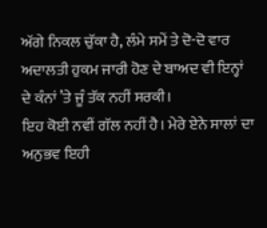ਅੱਗੇ ਨਿਕਲ ਚੁੱਕਾ ਹੈ, ਲੰਮੇ ਸਮੇਂ ਤੇ ਦੋ-ਦੋ ਵਾਰ ਅਦਾਲਤੀ ਹੁਕਮ ਜਾਰੀ ਹੋਣ ਦੇ ਬਾਅਦ ਵੀ ਇਨ੍ਹਾਂ ਦੇ ਕੰਨਾਂ ’ਤੇ ਜੂੰ ਤੱਕ ਨਹੀਂ ਸਰਕੀ।
ਇਹ ਕੋਈ ਨਵੀਂ ਗੱਲ ਨਹੀਂ ਹੈ। ਮੇਰੇ ਏਨੇ ਸਾਲਾਂ ਦਾ ਅਨੁਭਵ ਇਹੀ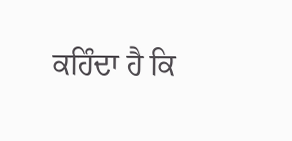ਕਹਿੰਦਾ ਹੈ ਕਿ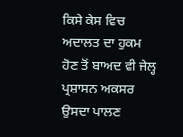ਕਿਸੇ ਕੇਸ ਵਿਚ ਅਦਾਲਤ ਦਾ ਹੁਕਮ ਹੋਣ ਤੋਂ ਬਾਅਦ ਵੀ ਜੇਲ੍ਹ ਪ੍ਰਸ਼ਾਸਨ ਅਕਸਰ ਉਸਦਾ ਪਾਲਣ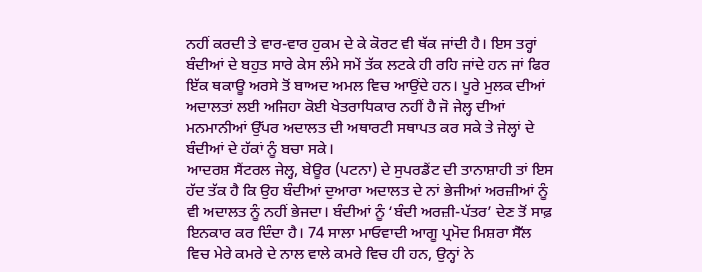ਨਹੀਂ ਕਰਦੀ ਤੇ ਵਾਰ-ਵਾਰ ਹੁਕਮ ਦੇ ਕੇ ਕੋਰਟ ਵੀ ਥੱਕ ਜਾਂਦੀ ਹੈ। ਇਸ ਤਰ੍ਹਾਂ ਬੰਦੀਆਂ ਦੇ ਬਹੁਤ ਸਾਰੇ ਕੇਸ ਲੰਮੇ ਸਮੇਂ ਤੱਕ ਲਟਕੇ ਹੀ ਰਹਿ ਜਾਂਦੇ ਹਨ ਜਾਂ ਫਿਰ ਇੱਕ ਥਕਾਊ ਅਰਸੇ ਤੋਂ ਬਾਅਦ ਅਮਲ ਵਿਚ ਆਉਂਦੇ ਹਨ। ਪੂਰੇ ਮੁਲਕ ਦੀਆਂ ਅਦਾਲਤਾਂ ਲਈ ਅਜਿਹਾ ਕੋਈ ਖੇਤਰਾਧਿਕਾਰ ਨਹੀਂ ਹੈ ਜੋ ਜੇਲ੍ਹ ਦੀਆਂ ਮਨਮਾਨੀਆਂ ਉੱਪਰ ਅਦਾਲਤ ਦੀ ਅਥਾਰਟੀ ਸਥਾਪਤ ਕਰ ਸਕੇ ਤੇ ਜੇਲ੍ਹਾਂ ਦੇ ਬੰਦੀਆਂ ਦੇ ਹੱਕਾਂ ਨੂੰ ਬਚਾ ਸਕੇ।
ਆਦਰਸ਼ ਸੈਂਟਰਲ ਜੇਲ੍ਹ, ਬੇਊਰ (ਪਟਨਾ) ਦੇ ਸੁਪਰਡੈਂਟ ਦੀ ਤਾਨਾਸ਼ਾਹੀ ਤਾਂ ਇਸ ਹੱਦ ਤੱਕ ਹੈ ਕਿ ਉਹ ਬੰਦੀਆਂ ਦੁਆਰਾ ਅਦਾਲਤ ਦੇ ਨਾਂ ਭੇਜੀਆਂ ਅਰਜ਼ੀਆਂ ਨੂੰ ਵੀ ਅਦਾਲਤ ਨੂੰ ਨਹੀਂ ਭੇਜਦਾ। ਬੰਦੀਆਂ ਨੂੰ ‘ਬੰਦੀ ਅਰਜ਼ੀ-ਪੱਤਰ’ ਦੇਣ ਤੋਂ ਸਾਫ਼ ਇਨਕਾਰ ਕਰ ਦਿੰਦਾ ਹੈ। 74 ਸਾਲਾ ਮਾਓਵਾਦੀ ਆਗੂ ਪ੍ਰਮੋਦ ਮਿਸ਼ਰਾ ਸੈੱਲ ਵਿਚ ਮੇਰੇ ਕਮਰੇ ਦੇ ਨਾਲ ਵਾਲੇ ਕਮਰੇ ਵਿਚ ਹੀ ਹਨ, ਉਨ੍ਹਾਂ ਨੇ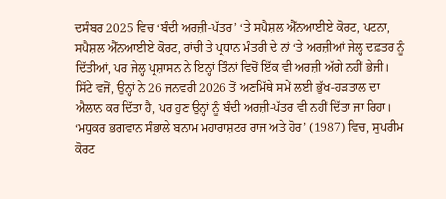ਦਸੰਬਰ 2025 ਵਿਚ ‘ਬੰਦੀ ਅਰਜ਼ੀ-ਪੱਤਰ’ ‘ਤੇ ਸਪੈਸ਼ਲ ਐੱਨਆਈਏ ਕੋਰਟ, ਪਟਨਾ, ਸਪੈਸ਼ਲ ਐੱਨਆਈਏ ਕੋਰਟ, ਰਾਂਚੀ ਤੇ ਪ੍ਰਧਾਨ ਮੰਤਰੀ ਦੇ ਨਾਂ ‘ਤੇ ਅਰਜ਼ੀਆਂ ਜੇਲ੍ਹ ਦਫ਼ਤਰ ਨੂੰ ਦਿੱਤੀਆਂ, ਪਰ ਜੇਲ੍ਹ ਪ੍ਰਸ਼ਾਸਨ ਨੇ ਇਨ੍ਹਾਂ ਤਿੰਨਾਂ ਵਿਚੋਂ ਇੱਕ ਵੀ ਅਰਜ਼ੀ ਅੱਗੇ ਨਹੀਂ ਭੇਜੀ।
ਸਿੱਟੇ ਵਜੋਂ, ਉਨ੍ਹਾਂ ਨੇ 26 ਜਨਵਰੀ 2026 ਤੋਂ ਅਣਮਿੱਥੇ ਸਮੇਂ ਲਈ ਭੁੱਖ-ਹੜਤਾਲ ਦਾ ਐਲਾਨ ਕਰ ਦਿੱਤਾ ਹੈ, ਪਰ ਹੁਣ ਉਨ੍ਹਾਂ ਨੂੰ ਬੰਦੀ ਅਰਜ਼ੀ-ਪੱਤਰ ਵੀ ਨਹੀਂ ਦਿੱਤਾ ਜਾ ਰਿਹਾ।
‘ਮਧੁਕਰ ਭਗਵਾਨ ਸੰਭਾਲੇ ਬਨਾਮ ਮਹਾਰਾਸ਼ਟਰ ਰਾਜ ਅਤੇ ਹੋਰ’ (1987) ਵਿਚ, ਸੁਪਰੀਮ ਕੋਰਟ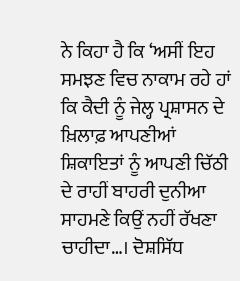ਨੇ ਕਿਹਾ ਹੈ ਕਿ ‘ਅਸੀਂ ਇਹ ਸਮਝਣ ਵਿਚ ਨਾਕਾਮ ਰਹੇ ਹਾਂ ਕਿ ਕੈਦੀ ਨੂੰ ਜੇਲ੍ਹ ਪ੍ਰਸ਼ਾਸਨ ਦੇ ਖ਼ਿਲਾਫ਼ ਆਪਣੀਆਂ ਸ਼ਿਕਾਇਤਾਂ ਨੂੰ ਆਪਣੀ ਚਿੱਠੀ ਦੇ ਰਾਹੀਂ ਬਾਹਰੀ ਦੁਨੀਆ ਸਾਹਮਣੇ ਕਿਉਂ ਨਹੀਂ ਰੱਖਣਾ ਚਾਹੀਦਾ…। ਦੋਸ਼ਸਿੱਧ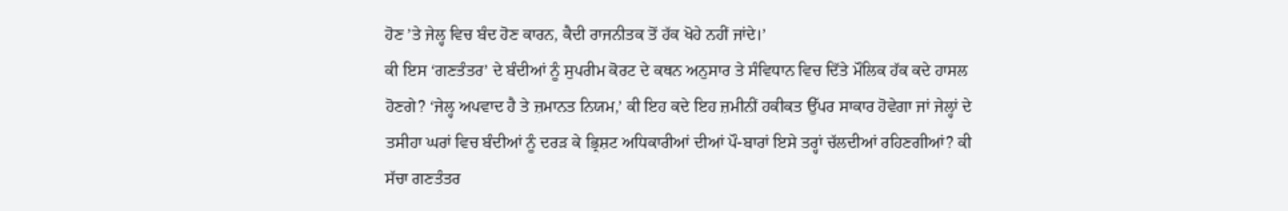ਹੋਣ ’ਤੇ ਜੇਲ੍ਹ ਵਿਚ ਬੰਦ ਹੋਣ ਕਾਰਨ, ਕੈਦੀ ਰਾਜਨੀਤਕ ਤੋਂ ਹੱਕ ਖੋਹੇ ਨਹੀਂ ਜਾਂਦੇ।’
ਕੀ ਇਸ ‘ਗਣਤੰਤਰ’ ਦੇ ਬੰਦੀਆਂ ਨੂੰ ਸੁਪਰੀਮ ਕੋਰਟ ਦੇ ਕਥਨ ਅਨੁਸਾਰ ਤੇ ਸੰਵਿਧਾਨ ਵਿਚ ਦਿੱਤੇ ਮੌਲਿਕ ਹੱਕ ਕਦੇ ਹਾਸਲ ਹੋਣਗੇ? ‘ਜੇਲ੍ਹ ਅਪਵਾਦ ਹੈ ਤੇ ਜ਼ਮਾਨਤ ਨਿਯਮ,’ ਕੀ ਇਹ ਕਦੇ ਇਹ ਜ਼ਮੀਨੀਂ ਹਕੀਕਤ ਉੱਪਰ ਸਾਕਾਰ ਹੋਵੇਗਾ ਜਾਂ ਜੇਲ੍ਹਾਂ ਦੇ ਤਸੀਹਾ ਘਰਾਂ ਵਿਚ ਬੰਦੀਆਂ ਨੂੰ ਦਰੜ ਕੇ ਭ੍ਰਿਸ਼ਟ ਅਧਿਕਾਰੀਆਂ ਦੀਆਂ ਪੌ-ਬਾਰਾਂ ਇਸੇ ਤਰ੍ਹਾਂ ਚੱਲਦੀਆਂ ਰਹਿਣਗੀਆਂ? ਕੀ ਸੱਚਾ ਗਣਤੰਤਰ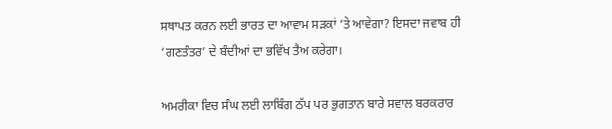ਸਥਾਪਤ ਕਰਨ ਲਈ ਭਾਰਤ ਦਾ ਆਵਾਮ ਸੜਕਾਂ ‘ਤੇ ਆਵੇਗਾ? ਇਸਦਾ ਜਵਾਬ ਹੀ ‘ਗਣਤੰਤਰ’ ਦੇ ਬੰਦੀਆਂ ਦਾ ਭਵਿੱਖ ਤੈਅ ਕਰੇਗਾ।

ਅਮਰੀਕਾ ਵਿਚ ਸੰਘ ਲਈ ਲਾਬਿੰਗ ਠੱਪ ਪਰ ਭੁਗਤਾਨ ਬਾਰੇ ਸਵਾਲ ਬਰਕਰਾਰ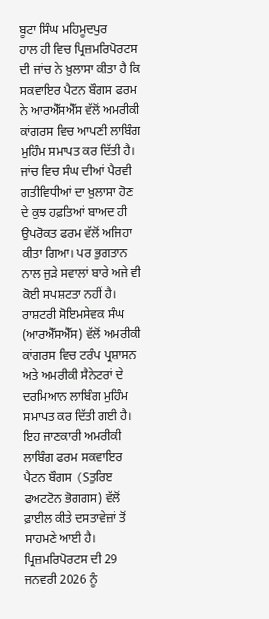ਬੂਟਾ ਸਿੰਘ ਮਹਿਮੂਦਪੁਰ
ਹਾਲ ਹੀ ਵਿਚ ਪ੍ਰਿਜ਼ਮਰਿਪੋਰਟਸ ਦੀ ਜਾਂਚ ਨੇ ਖ਼ੁਲਾਸਾ ਕੀਤਾ ਹੈ ਕਿ ਸਕਵਾਇਰ ਪੈਟਨ ਬੌਗਸ ਫਰਮ ਨੇ ਆਰਐੱਸਐੱਸ ਵੱਲੋਂ ਅਮਰੀਕੀ ਕਾਂਗਰਸ ਵਿਚ ਆਪਣੀ ਲਾਬਿੰਗ ਮੁਹਿੰਮ ਸਮਾਪਤ ਕਰ ਦਿੱਤੀ ਹੈ। ਜਾਂਚ ਵਿਚ ਸੰਘ ਦੀਆਂ ਪੈਰਵੀ ਗਤੀਵਿਧੀਆਂ ਦਾ ਖ਼ੁਲਾਸਾ ਹੋਣ ਦੇ ਕੁਝ ਹਫ਼ਤਿਆਂ ਬਾਅਦ ਹੀ ਉਪਰੋਕਤ ਫਰਮ ਵੱਲੋਂ ਅਜਿਹਾ ਕੀਤਾ ਗਿਆ। ਪਰ ਭੁਗਤਾਨ ਨਾਲ ਜੁੜੇ ਸਵਾਲਾਂ ਬਾਰੇ ਅਜੇ ਵੀ ਕੋਈ ਸਪਸ਼ਟਤਾ ਨਹੀਂ ਹੈ।
ਰਾਸ਼ਟਰੀ ਸੋਇਮਸੇਵਕ ਸੰਘ (ਆਰਐੱਸਐੱਸ) ਵੱਲੋਂ ਅਮਰੀਕੀ ਕਾਂਗਰਸ ਵਿਚ ਟਰੰਪ ਪ੍ਰਸ਼ਾਸਨ ਅਤੇ ਅਮਰੀਕੀ ਸੈਨੇਟਰਾਂ ਦੇ ਦਰਮਿਆਨ ਲਾਬਿੰਗ ਮੁਹਿੰਮ ਸਮਾਪਤ ਕਰ ਦਿੱਤੀ ਗਈ ਹੈ। ਇਹ ਜਾਣਕਾਰੀ ਅਮਰੀਕੀ ਲਾਬਿੰਗ ਫਰਮ ਸਕਵਾਇਰ ਪੈਟਨ ਬੌਗਸ (Sਤੁਰਿੲ ਫਅਟਟੋਨ ਭੋਗਗਸ) ਵੱਲੋਂ ਫ਼ਾਈਲ ਕੀਤੇ ਦਸਤਾਵੇਜ਼ਾਂ ਤੋਂ ਸਾਹਮਣੇ ਆਈ ਹੈ। ਪ੍ਰਿਜ਼ਮਰਿਪੋਰਟਸ ਦੀ 29 ਜਨਵਰੀ 2026 ਨੂੰ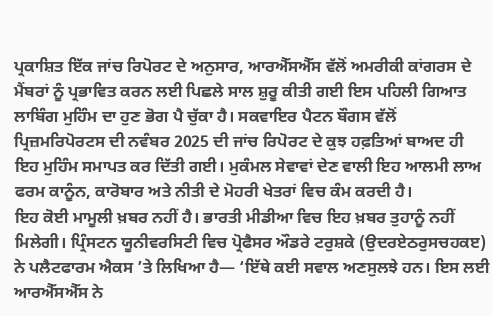ਪ੍ਰਕਾਸ਼ਿਤ ਇੱਕ ਜਾਂਚ ਰਿਪੋਰਟ ਦੇ ਅਨੁਸਾਰ, ਆਰਐੱਸਐੱਸ ਵੱਲੋਂ ਅਮਰੀਕੀ ਕਾਂਗਰਸ ਦੇ ਮੈਂਬਰਾਂ ਨੂੰ ਪ੍ਰਭਾਵਿਤ ਕਰਨ ਲਈ ਪਿਛਲੇ ਸਾਲ ਸ਼ੁਰੂ ਕੀਤੀ ਗਈ ਇਸ ਪਹਿਲੀ ਗਿਆਤ ਲਾਬਿੰਗ ਮੁਹਿੰਮ ਦਾ ਹੁਣ ਭੋਗ ਪੈ ਚੁੱਕਾ ਹੈ। ਸਕਵਾਇਰ ਪੈਟਨ ਬੌਗਸ ਵੱਲੋਂ ਪ੍ਰਿਜ਼ਮਰਿਪੋਰਟਸ ਦੀ ਨਵੰਬਰ 2025 ਦੀ ਜਾਂਚ ਰਿਪੋਰਟ ਦੇ ਕੁਝ ਹਫ਼ਤਿਆਂ ਬਾਅਦ ਹੀ ਇਹ ਮੁਹਿੰਮ ਸਮਾਪਤ ਕਰ ਦਿੱਤੀ ਗਈ। ਮੁਕੰਮਲ ਸੇਵਾਵਾਂ ਦੇਣ ਵਾਲੀ ਇਹ ਆਲਮੀ ਲਾਅ ਫਰਮ ਕਾਨੂੰਨ, ਕਾਰੋਬਾਰ ਅਤੇ ਨੀਤੀ ਦੇ ਮੋਹਰੀ ਖੇਤਰਾਂ ਵਿਚ ਕੰਮ ਕਰਦੀ ਹੈ।
ਇਹ ਕੋਈ ਮਾਮੂਲੀ ਖ਼ਬਰ ਨਹੀਂ ਹੈ। ਭਾਰਤੀ ਮੀਡੀਆ ਵਿਚ ਇਹ ਖ਼ਬਰ ਤੁਹਾਨੂੰ ਨਹੀਂ ਮਿਲੇਗੀ। ਪ੍ਰਿੰਸਟਨ ਯੂਨੀਵਰਸਿਟੀ ਵਿਚ ਪ੍ਰੋਫੈਸਰ ਔਡਰੇ ਟਰੁਸ਼ਕੇ (ਉਦਰਏਠਰੁਸਚਹਕੲ) ਨੇ ਪਲੈਟਫਾਰਮ ਐਕਸ ’ਤੇ ਲਿਖਿਆ ਹੈ— ‘ਇੱਥੇ ਕਈ ਸਵਾਲ ਅਣਸੁਲਝੇ ਹਨ। ਇਸ ਲਈ ਆਰਐੱਸਐੱਸ ਨੇ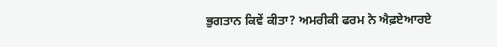ਭੁਗਤਾਨ ਕਿਵੇਂ ਕੀਤਾ? ਅਮਰੀਕੀ ਫਰਮ ਨੇ ਐਫ਼ਏਆਰਏ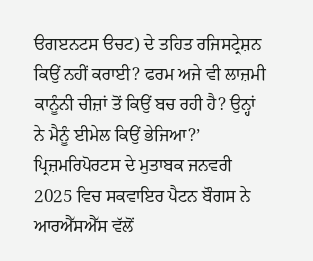ੳਗੲਨਟਸ ੳਚਟ) ਦੇ ਤਹਿਤ ਰਜਿਸਟ੍ਰੇਸ਼ਨ ਕਿਉਂ ਨਹੀਂ ਕਰਾਈ? ਫਰਮ ਅਜੇ ਵੀ ਲਾਜ਼ਮੀ ਕਾਨੂੰਨੀ ਚੀਜ਼ਾਂ ਤੋਂ ਕਿਉਂ ਬਚ ਰਹੀ ਹੈ? ਉਨ੍ਹਾਂ ਨੇ ਮੈਨੂੰ ਈਮੇਲ ਕਿਉਂ ਭੇਜਿਆ?’
ਪ੍ਰਿਜ਼ਮਰਿਪੋਰਟਸ ਦੇ ਮੁਤਾਬਕ ਜਨਵਰੀ 2025 ਵਿਚ ਸਕਵਾਇਰ ਪੈਟਨ ਬੌਗਸ ਨੇ ਆਰਐੱਸਐੱਸ ਵੱਲੋਂ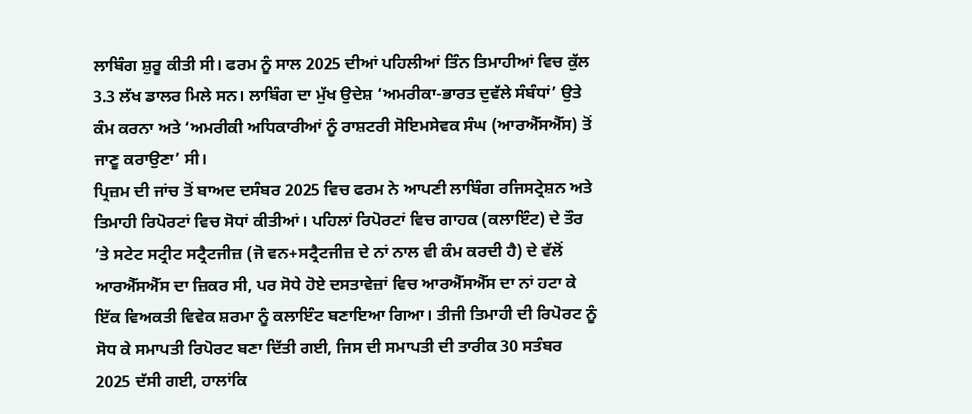ਲਾਬਿੰਗ ਸ਼ੁਰੂ ਕੀਤੀ ਸੀ। ਫਰਮ ਨੂੰ ਸਾਲ 2025 ਦੀਆਂ ਪਹਿਲੀਆਂ ਤਿੰਨ ਤਿਮਾਹੀਆਂ ਵਿਚ ਕੁੱਲ 3.3 ਲੱਖ ਡਾਲਰ ਮਿਲੇ ਸਨ। ਲਾਬਿੰਗ ਦਾ ਮੁੱਖ ਉਦੇਸ਼ ‘ਅਮਰੀਕਾ-ਭਾਰਤ ਦੁਵੱਲੇ ਸੰਬੰਧਾਂ’ ਉਤੇ ਕੰਮ ਕਰਨਾ ਅਤੇ ‘ਅਮਰੀਕੀ ਅਧਿਕਾਰੀਆਂ ਨੂੰ ਰਾਸ਼ਟਰੀ ਸੋਇਮਸੇਵਕ ਸੰਘ (ਆਰਐੱਸਐੱਸ) ਤੋਂ ਜਾਣੂ ਕਰਾਉਣਾ’ ਸੀ।
ਪ੍ਰਿਜ਼ਮ ਦੀ ਜਾਂਚ ਤੋਂ ਬਾਅਦ ਦਸੰਬਰ 2025 ਵਿਚ ਫਰਮ ਨੇ ਆਪਣੀ ਲਾਬਿੰਗ ਰਜਿਸਟ੍ਰੇਸ਼ਨ ਅਤੇ ਤਿਮਾਹੀ ਰਿਪੋਰਟਾਂ ਵਿਚ ਸੋਧਾਂ ਕੀਤੀਆਂ। ਪਹਿਲਾਂ ਰਿਪੋਰਟਾਂ ਵਿਚ ਗਾਹਕ (ਕਲਾਇੰਟ) ਦੇ ਤੌਰ ’ਤੇ ਸਟੇਟ ਸਟ੍ਰੀਟ ਸਟ੍ਰੈਟਜੀਜ਼ (ਜੋ ਵਨ+ਸਟ੍ਰੈਟਜੀਜ਼ ਦੇ ਨਾਂ ਨਾਲ ਵੀ ਕੰਮ ਕਰਦੀ ਹੈ) ਦੇ ਵੱਲੋਂ ਆਰਐੱਸਐੱਸ ਦਾ ਜ਼ਿਕਰ ਸੀ, ਪਰ ਸੋਧੇ ਹੋਏ ਦਸਤਾਵੇਜ਼ਾਂ ਵਿਚ ਆਰਐੱਸਐੱਸ ਦਾ ਨਾਂ ਹਟਾ ਕੇ ਇੱਕ ਵਿਅਕਤੀ ਵਿਵੇਕ ਸ਼ਰਮਾ ਨੂੰ ਕਲਾਇੰਟ ਬਣਾਇਆ ਗਿਆ। ਤੀਜੀ ਤਿਮਾਹੀ ਦੀ ਰਿਪੋਰਟ ਨੂੰ ਸੋਧ ਕੇ ਸਮਾਪਤੀ ਰਿਪੋਰਟ ਬਣਾ ਦਿੱਤੀ ਗਈ, ਜਿਸ ਦੀ ਸਮਾਪਤੀ ਦੀ ਤਾਰੀਕ 30 ਸਤੰਬਰ 2025 ਦੱਸੀ ਗਈ, ਹਾਲਾਂਕਿ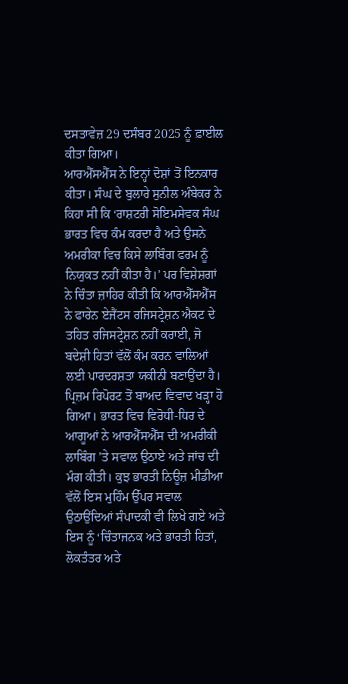ਦਸਤਾਵੇਜ਼ 29 ਦਸੰਬਰ 2025 ਨੂੰ ਫ਼ਾਈਲ ਕੀਤਾ ਗਿਆ।
ਆਰਐੱਸਐੱਸ ਨੇ ਇਨ੍ਹਾਂ ਦੋਸ਼ਾਂ ਤੋਂ ਇਨਕਾਰ ਕੀਤਾ। ਸੰਘ ਦੇ ਬੁਲਾਰੇ ਸੁਨੀਲ ਅੰਬੇਕਰ ਨੇ ਕਿਹਾ ਸੀ ਕਿ ‘ਰਾਸ਼ਟਰੀ ਸੋਇਮਸੇਵਕ ਸੰਘ ਭਾਰਤ ਵਿਚ ਕੰਮ ਕਰਦਾ ਹੈ ਅਤੇ ਉਸਨੇ ਅਮਰੀਕਾ ਵਿਚ ਕਿਸੇ ਲਾਬਿੰਗ ਫਰਮ ਨੂੰ ਨਿਯੁਕਤ ਨਹੀਂ ਕੀਤਾ ਹੈ।’ ਪਰ ਵਿਸ਼ੇਸ਼ਗਾਂ ਨੇ ਚਿੰਤਾ ਜ਼ਾਹਿਰ ਕੀਤੀ ਕਿ ਆਰਐੱਸਐੱਸ ਨੇ ਫਾਰੇਨ ਏਜੈਂਟਸ ਰਜਿਸਟ੍ਰੇਸ਼ਨ ਐਕਟ ਦੇ ਤਹਿਤ ਰਜਿਸਟ੍ਰੇਸ਼ਨ ਨਹੀਂ ਕਰਾਈ, ਜੋ ਬਦੇਸ਼ੀ ਹਿਤਾਂ ਵੱਲੋਂ ਕੰਮ ਕਰਨ ਵਾਲਿਆਂ ਲਈ ਪਾਰਦਰਸ਼ਤਾ ਯਕੀਨੀ ਬਣਾਉਂਦਾ ਹੈ।
ਪ੍ਰਿਜ਼ਮ ਰਿਪੋਰਟ ਤੋਂ ਬਾਅਦ ਵਿਵਾਦ ਖੜ੍ਹਾ ਹੋ ਗਿਆ। ਭਾਰਤ ਵਿਚ ਵਿਰੋਧੀ-ਧਿਰ ਦੇ ਆਗੂਆਂ ਨੇ ਆਰਐੱਸਐੱਸ ਦੀ ਅਮਰੀਕੀ ਲਾਬਿੰਗ ’ਤੇ ਸਵਾਲ ਉਠਾਏ ਅਤੇ ਜਾਂਚ ਦੀ ਮੰਗ ਕੀਤੀ। ਕੁਝ ਭਾਰਤੀ ਨਿਊਜ਼ ਮੀਡੀਆ ਵੱਲੋਂ ਇਸ ਮੁਹਿੰਮ ਉੱਪਰ ਸਵਾਲ ਉਠਾਉਂਦਿਆਂ ਸੰਪਾਦਕੀ ਵੀ ਲਿਖੇ ਗਏ ਅਤੇ ਇਸ ਨੂੰ ‘ਚਿੰਤਾਜਨਕ ਅਤੇ ਭਾਰਤੀ ਹਿਤਾਂ, ਲੋਕਤੰਤਰ ਅਤੇ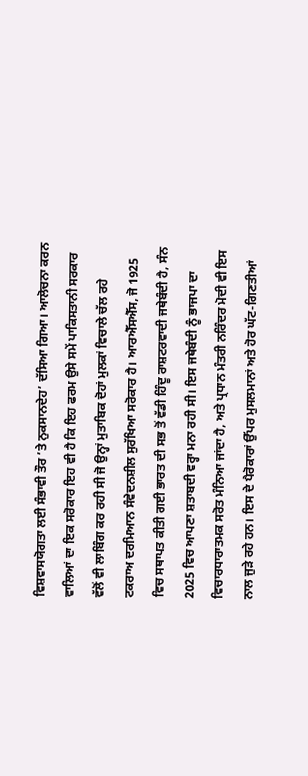ਵਿਸ਼ਵਾਸਯੋਗਤਾ ਲਈ ਸੰਭਾਵੀ ਤੌਰ ’ਤੇ ਨੁਕਸਾਨਦੇਹ’ ਦੱਸਿਆ ਗਿਆ। ਆਲੋਚਨਾ ਕਰਨ ਵਾਲਿਆਂ ਦਾ ਇਕ ਸਰੋਕਾਰ ਇਹ ਵੀ ਹੈ ਕਿ ਇਹ ਫਰਮ ਉਸੇ ਸਮੇਂ ਪਾਕਿਸਤਾਨੀ ਸਰਕਾਰ ਵੱਲੋਂ ਵੀ ਲਾਬਿੰਗ ਕਰ ਰਹੀ ਸੀ ਜੋ ਉਨ੍ਹਾਂ ਮੁਤਾਬਿਕ ਦੋਹਾਂ ਮੁਲਕਾਂ ਵਿਚਾਲੇ ਚੱਲ ਰਹੇ ਟਕਰਾਅ ਦਰਮਿਆਨ ਸੰਵੇਦਨਸ਼ੀਲ ਸੁਰੱਖਿਆ ਸਰੋਕਾਰ ਹੈ। ਆਰਐੱਸਐੱਸ, ਜੋ 1925 ਵਿਚ ਸਥਾਪਤ ਕੀਤੀ ਗਈ ਭਾਰਤ ਦੀ ਸਭ ਤੋਂ ਵੱਡੀ ਹਿੰਦੂ ਰਾਸ਼ਟਰਵਾਦੀ ਜਥੇਬੰਦੀ ਹੈ, ਸੰਨ 2025 ਵਿਚ ਆਪਣਾ ਸ਼ਤਾਬਦੀ ਵਰ੍ਹਾ ਮਨਾ ਰਹੀ ਸੀ। ਇਸ ਜਥੇਬੰਦੀ ਨੂੰ ਭਾਜਪਾ ਦਾ ਵਿਚਾਰਧਾਰਾਤਮਕ ਸਰੋਤ ਮੰਨਿਆ ਜਾਂਦਾ ਹੈ, ਅਤੇ ਪ੍ਰਧਾਨ ਮੰਤਰੀ ਨਰਿੰਦਰ ਮੋਦੀ ਵੀ ਇਸ ਨਾਲ ਜੁੜੇ ਰਹੇ ਹਨ। ਇਸ ਦੇ ਪੈਰੋਕਾਰਾਂ ਉੱਪਰ ਮੁਸਲਮਾਨਾਂ ਅਤੇ ਹੋਰ ਘੱਟ-ਗਿਣਤੀਆਂ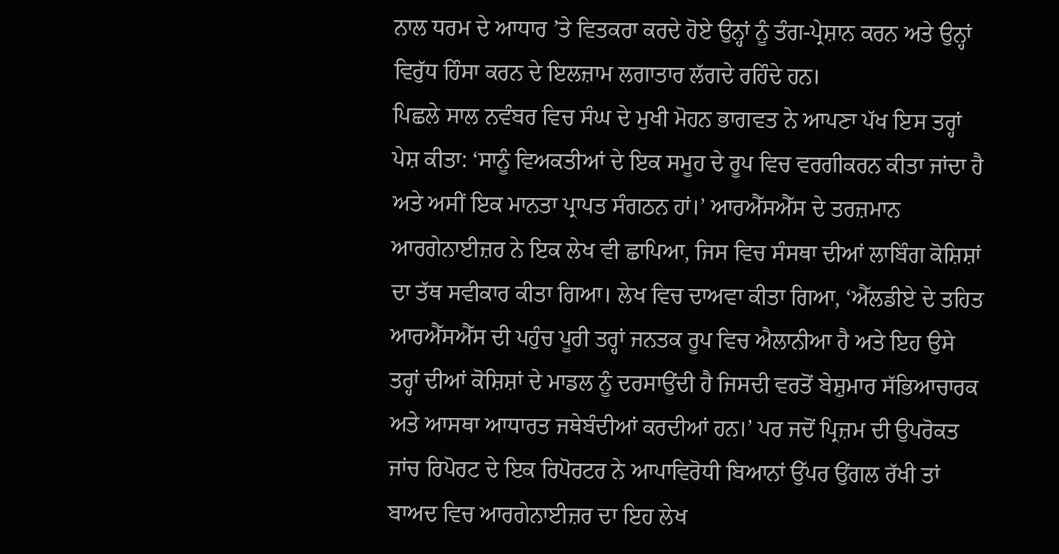ਨਾਲ ਧਰਮ ਦੇ ਆਧਾਰ ’ਤੇ ਵਿਤਕਰਾ ਕਰਦੇ ਹੋਏ ਉਨ੍ਹਾਂ ਨੂੰ ਤੰਗ-ਪ੍ਰੇਸ਼ਾਨ ਕਰਨ ਅਤੇ ਉਨ੍ਹਾਂ ਵਿਰੁੱਧ ਹਿੰਸਾ ਕਰਨ ਦੇ ਇਲਜ਼ਾਮ ਲਗਾਤਾਰ ਲੱਗਦੇ ਰਹਿੰਦੇ ਹਨ।
ਪਿਛਲੇ ਸਾਲ ਨਵੰਬਰ ਵਿਚ ਸੰਘ ਦੇ ਮੁਖੀ ਮੋਹਨ ਭਾਗਵਤ ਨੇ ਆਪਣਾ ਪੱਖ ਇਸ ਤਰ੍ਹਾਂ ਪੇਸ਼ ਕੀਤਾ: ‘ਸਾਨੂੰ ਵਿਅਕਤੀਆਂ ਦੇ ਇਕ ਸਮੂਹ ਦੇ ਰੂਪ ਵਿਚ ਵਰਗੀਕਰਨ ਕੀਤਾ ਜਾਂਦਾ ਹੈ ਅਤੇ ਅਸੀਂ ਇਕ ਮਾਨਤਾ ਪ੍ਰਾਪਤ ਸੰਗਠਨ ਹਾਂ।’ ਆਰਐੱਸਐੱਸ ਦੇ ਤਰਜ਼ਮਾਨ ਆਰਗੇਨਾਈਜ਼ਰ ਨੇ ਇਕ ਲੇਖ ਵੀ ਛਾਪਿਆ, ਜਿਸ ਵਿਚ ਸੰਸਥਾ ਦੀਆਂ ਲਾਬਿੰਗ ਕੋਸ਼ਿਸ਼ਾਂ ਦਾ ਤੱਥ ਸਵੀਕਾਰ ਕੀਤਾ ਗਿਆ। ਲੇਖ ਵਿਚ ਦਾਅਵਾ ਕੀਤਾ ਗਿਆ, ‘ਐੱਲਡੀਏ ਦੇ ਤਹਿਤ ਆਰਐੱਸਐੱਸ ਦੀ ਪਹੁੰਚ ਪੂਰੀ ਤਰ੍ਹਾਂ ਜਨਤਕ ਰੂਪ ਵਿਚ ਐਲਾਨੀਆ ਹੈ ਅਤੇ ਇਹ ਉਸੇ ਤਰ੍ਹਾਂ ਦੀਆਂ ਕੋਸ਼ਿਸ਼ਾਂ ਦੇ ਮਾਡਲ ਨੂੰ ਦਰਸਾਉਂਦੀ ਹੈ ਜਿਸਦੀ ਵਰਤੋਂ ਬੇਸ਼ੁਮਾਰ ਸੱਭਿਆਚਾਰਕ ਅਤੇ ਆਸਥਾ ਆਧਾਰਤ ਜਥੇਬੰਦੀਆਂ ਕਰਦੀਆਂ ਹਨ।’ ਪਰ ਜਦੋਂ ਪ੍ਰਿਜ਼ਮ ਦੀ ਉਪਰੋਕਤ ਜਾਂਚ ਰਿਪੋਰਟ ਦੇ ਇਕ ਰਿਪੋਰਟਰ ਨੇ ਆਪਾਵਿਰੋਧੀ ਬਿਆਨਾਂ ਉੱਪਰ ਉਂਗਲ ਰੱਖੀ ਤਾਂ ਬਾਅਦ ਵਿਚ ਆਰਗੇਨਾਈਜ਼ਰ ਦਾ ਇਹ ਲੇਖ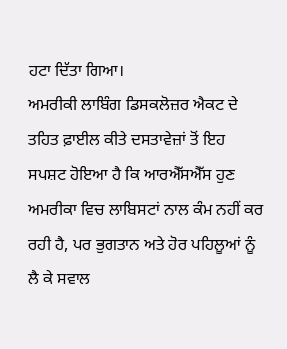ਹਟਾ ਦਿੱਤਾ ਗਿਆ।
ਅਮਰੀਕੀ ਲਾਬਿੰਗ ਡਿਸਕਲੋਜ਼ਰ ਐਕਟ ਦੇ ਤਹਿਤ ਫ਼ਾਈਲ ਕੀਤੇ ਦਸਤਾਵੇਜ਼ਾਂ ਤੋਂ ਇਹ ਸਪਸ਼ਟ ਹੋਇਆ ਹੈ ਕਿ ਆਰਐੱਸਐੱਸ ਹੁਣ ਅਮਰੀਕਾ ਵਿਚ ਲਾਬਿਸਟਾਂ ਨਾਲ ਕੰਮ ਨਹੀਂ ਕਰ ਰਹੀ ਹੈ, ਪਰ ਭੁਗਤਾਨ ਅਤੇ ਹੋਰ ਪਹਿਲੂਆਂ ਨੂੰ ਲੈ ਕੇ ਸਵਾਲ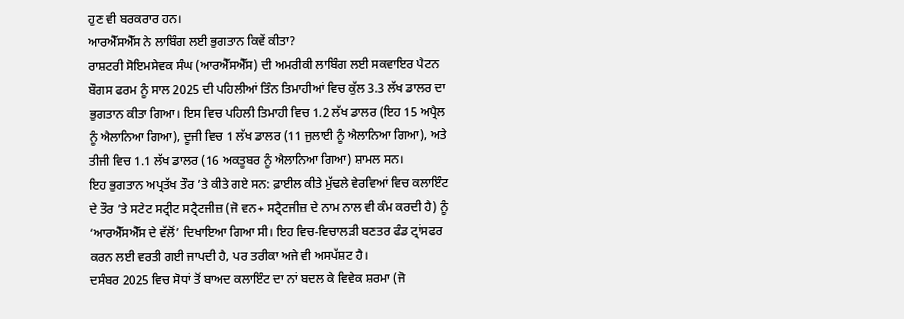ਹੁਣ ਵੀ ਬਰਕਰਾਰ ਹਨ।
ਆਰਐੱਸਐੱਸ ਨੇ ਲਾਬਿੰਗ ਲਈ ਭੁਗਤਾਨ ਕਿਵੇਂ ਕੀਤਾ?
ਰਾਸ਼ਟਰੀ ਸੋਇਮਸੇਵਕ ਸੰਘ (ਆਰਐੱਸਐੱਸ) ਦੀ ਅਮਰੀਕੀ ਲਾਬਿੰਗ ਲਈ ਸਕਵਾਇਰ ਪੈਟਨ ਬੌਗਸ ਫਰਮ ਨੂੰ ਸਾਲ 2025 ਦੀ ਪਹਿਲੀਆਂ ਤਿੰਨ ਤਿਮਾਹੀਆਂ ਵਿਚ ਕੁੱਲ 3.3 ਲੱਖ ਡਾਲਰ ਦਾ ਭੁਗਤਾਨ ਕੀਤਾ ਗਿਆ। ਇਸ ਵਿਚ ਪਹਿਲੀ ਤਿਮਾਹੀ ਵਿਚ 1.2 ਲੱਖ ਡਾਲਰ (ਇਹ 15 ਅਪ੍ਰੈਲ ਨੂੰ ਐਲਾਨਿਆ ਗਿਆ), ਦੂਜੀ ਵਿਚ 1 ਲੱਖ ਡਾਲਰ (11 ਜੁਲਾਈ ਨੂੰ ਐਲਾਨਿਆ ਗਿਆ), ਅਤੇ ਤੀਜੀ ਵਿਚ 1.1 ਲੱਖ ਡਾਲਰ (16 ਅਕਤੂਬਰ ਨੂੰ ਐਲਾਨਿਆ ਗਿਆ) ਸ਼ਾਮਲ ਸਨ।
ਇਹ ਭੁਗਤਾਨ ਅਪ੍ਰਤੱਖ ਤੌਰ ’ਤੇ ਕੀਤੇ ਗਏ ਸਨ: ਫ਼ਾਈਲ ਕੀਤੇ ਮੁੱਢਲੇ ਵੇਰਵਿਆਂ ਵਿਚ ਕਲਾਇੰਟ ਦੇ ਤੌਰ ’ਤੇ ਸਟੇਟ ਸਟ੍ਰੀਟ ਸਟ੍ਰੈਟਜੀਜ਼ (ਜੋ ਵਨ+ ਸਟ੍ਰੈਟਜੀਜ਼ ਦੇ ਨਾਮ ਨਾਲ ਵੀ ਕੰਮ ਕਰਦੀ ਹੈ) ਨੂੰ ‘ਆਰਐੱਸਐੱਸ ਦੇ ਵੱਲੋਂ’ ਦਿਖਾਇਆ ਗਿਆ ਸੀ। ਇਹ ਵਿਚ-ਵਿਚਾਲੜੀ ਬਣਤਰ ਫੰਡ ਟ੍ਰਾਂਸਫਰ ਕਰਨ ਲਈ ਵਰਤੀ ਗਈ ਜਾਪਦੀ ਹੈ, ਪਰ ਤਰੀਕਾ ਅਜੇ ਵੀ ਅਸਪੱਸ਼ਟ ਹੈ।
ਦਸੰਬਰ 2025 ਵਿਚ ਸੋਧਾਂ ਤੋਂ ਬਾਅਦ ਕਲਾਇੰਟ ਦਾ ਨਾਂ ਬਦਲ ਕੇ ਵਿਵੇਕ ਸ਼ਰਮਾ (ਜੋ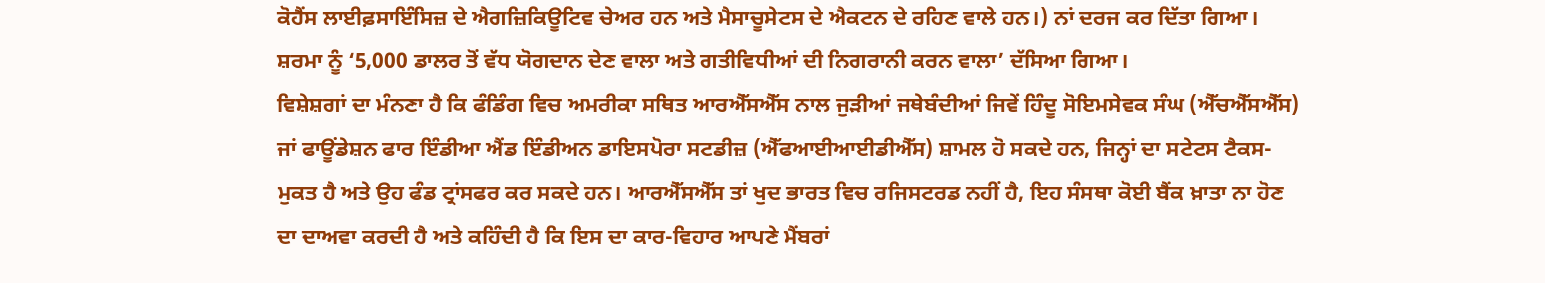ਕੋਹੈਂਸ ਲਾਈਫ਼ਸਾਇੰਸਿਜ਼ ਦੇ ਐਗਜ਼ਿਕਿਊਟਿਵ ਚੇਅਰ ਹਨ ਅਤੇ ਮੈਸਾਚੂਸੇਟਸ ਦੇ ਐਕਟਨ ਦੇ ਰਹਿਣ ਵਾਲੇ ਹਨ।) ਨਾਂ ਦਰਜ ਕਰ ਦਿੱਤਾ ਗਿਆ। ਸ਼ਰਮਾ ਨੂੰ ‘5,000 ਡਾਲਰ ਤੋਂ ਵੱਧ ਯੋਗਦਾਨ ਦੇਣ ਵਾਲਾ ਅਤੇ ਗਤੀਵਿਧੀਆਂ ਦੀ ਨਿਗਰਾਨੀ ਕਰਨ ਵਾਲਾ’ ਦੱਸਿਆ ਗਿਆ।
ਵਿਸ਼ੇਸ਼ਗਾਂ ਦਾ ਮੰਨਣਾ ਹੈ ਕਿ ਫੰਡਿੰਗ ਵਿਚ ਅਮਰੀਕਾ ਸਥਿਤ ਆਰਐੱਸਐੱਸ ਨਾਲ ਜੁੜੀਆਂ ਜਥੇਬੰਦੀਆਂ ਜਿਵੇਂ ਹਿੰਦੂ ਸੋਇਮਸੇਵਕ ਸੰਘ (ਐੱਚਐੱਸਐੱਸ) ਜਾਂ ਫਾਊਂਡੇਸ਼ਨ ਫਾਰ ਇੰਡੀਆ ਐਂਡ ਇੰਡੀਅਨ ਡਾਇਸਪੋਰਾ ਸਟਡੀਜ਼ (ਐੱਫਆਈਆਈਡੀਐੱਸ) ਸ਼ਾਮਲ ਹੋ ਸਕਦੇ ਹਨ, ਜਿਨ੍ਹਾਂ ਦਾ ਸਟੇਟਸ ਟੈਕਸ-ਮੁਕਤ ਹੈ ਅਤੇ ਉਹ ਫੰਡ ਟ੍ਰਾਂਸਫਰ ਕਰ ਸਕਦੇ ਹਨ। ਆਰਐੱਸਐੱਸ ਤਾਂ ਖੁਦ ਭਾਰਤ ਵਿਚ ਰਜਿਸਟਰਡ ਨਹੀਂ ਹੈ, ਇਹ ਸੰਸਥਾ ਕੋਈ ਬੈਂਕ ਖ਼ਾਤਾ ਨਾ ਹੋਣ ਦਾ ਦਾਅਵਾ ਕਰਦੀ ਹੈ ਅਤੇ ਕਹਿੰਦੀ ਹੈ ਕਿ ਇਸ ਦਾ ਕਾਰ-ਵਿਹਾਰ ਆਪਣੇ ਮੈਂਬਰਾਂ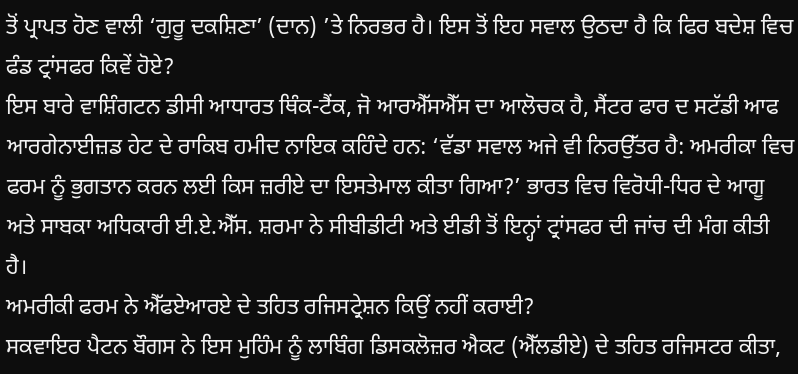ਤੋਂ ਪ੍ਰਾਪਤ ਹੋਣ ਵਾਲੀ ‘ਗੁਰੂ ਦਕਸ਼ਿਣਾ’ (ਦਾਨ) ’ਤੇ ਨਿਰਭਰ ਹੈ। ਇਸ ਤੋਂ ਇਹ ਸਵਾਲ ਉਠਦਾ ਹੈ ਕਿ ਫਿਰ ਬਦੇਸ਼ ਵਿਚ ਫੰਡ ਟ੍ਰਾਂਸਫਰ ਕਿਵੇਂ ਹੋਏ?
ਇਸ ਬਾਰੇ ਵਾਸ਼ਿੰਗਟਨ ਡੀਸੀ ਆਧਾਰਤ ਥਿੰਕ-ਟੈਂਕ, ਜੋ ਆਰਐੱਸਐੱਸ ਦਾ ਆਲੋਚਕ ਹੈ, ਸੈਂਟਰ ਫਾਰ ਦ ਸਟੱਡੀ ਆਫ ਆਰਗੇਨਾਈਜ਼ਡ ਹੇਟ ਦੇ ਰਾਕਿਬ ਹਮੀਦ ਨਾਇਕ ਕਹਿੰਦੇ ਹਨ: ‘ਵੱਡਾ ਸਵਾਲ ਅਜੇ ਵੀ ਨਿਰਉੱਤਰ ਹੈ: ਅਮਰੀਕਾ ਵਿਚ ਫਰਮ ਨੂੰ ਭੁਗਤਾਨ ਕਰਨ ਲਈ ਕਿਸ ਜ਼ਰੀਏ ਦਾ ਇਸਤੇਮਾਲ ਕੀਤਾ ਗਿਆ?’ ਭਾਰਤ ਵਿਚ ਵਿਰੋਧੀ-ਧਿਰ ਦੇ ਆਗੂ ਅਤੇ ਸਾਬਕਾ ਅਧਿਕਾਰੀ ਈ.ਏ.ਐੱਸ. ਸ਼ਰਮਾ ਨੇ ਸੀਬੀਡੀਟੀ ਅਤੇ ਈਡੀ ਤੋਂ ਇਨ੍ਹਾਂ ਟ੍ਰਾਂਸਫਰ ਦੀ ਜਾਂਚ ਦੀ ਮੰਗ ਕੀਤੀ ਹੈ।
ਅਮਰੀਕੀ ਫਰਮ ਨੇ ਐੱਫਏਆਰਏ ਦੇ ਤਹਿਤ ਰਜਿਸਟ੍ਰੇਸ਼ਨ ਕਿਉਂ ਨਹੀਂ ਕਰਾਈ?
ਸਕਵਾਇਰ ਪੈਟਨ ਬੌਗਸ ਨੇ ਇਸ ਮੁਹਿੰਮ ਨੂੰ ਲਾਬਿੰਗ ਡਿਸਕਲੋਜ਼ਰ ਐਕਟ (ਐੱਲਡੀਏ) ਦੇ ਤਹਿਤ ਰਜਿਸਟਰ ਕੀਤਾ,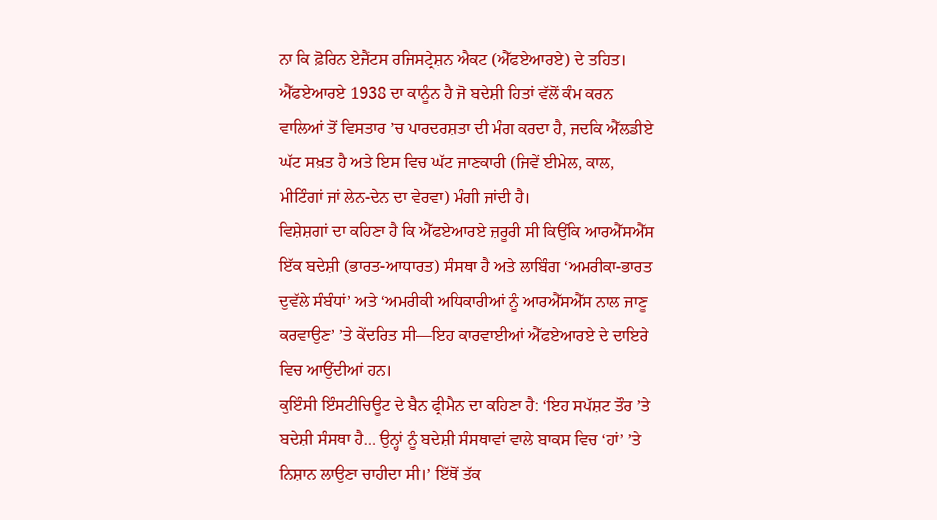ਨਾ ਕਿ ਫ਼ੋਰਿਨ ਏਜੈਂਟਸ ਰਜਿਸਟ੍ਰੇਸ਼ਨ ਐਕਟ (ਐੱਫਏਆਰਏ) ਦੇ ਤਹਿਤ। ਐੱਫਏਆਰਏ 1938 ਦਾ ਕਾਨੂੰਨ ਹੈ ਜੋ ਬਦੇਸ਼ੀ ਹਿਤਾਂ ਵੱਲੋਂ ਕੰਮ ਕਰਨ ਵਾਲਿਆਂ ਤੋਂ ਵਿਸਤਾਰ ’ਚ ਪਾਰਦਰਸ਼ਤਾ ਦੀ ਮੰਗ ਕਰਦਾ ਹੈ, ਜਦਕਿ ਐੱਲਡੀਏ ਘੱਟ ਸਖ਼ਤ ਹੈ ਅਤੇ ਇਸ ਵਿਚ ਘੱਟ ਜਾਣਕਾਰੀ (ਜਿਵੇਂ ਈਮੇਲ, ਕਾਲ, ਮੀਟਿੰਗਾਂ ਜਾਂ ਲੇਨ-ਦੇਨ ਦਾ ਵੇਰਵਾ) ਮੰਗੀ ਜਾਂਦੀ ਹੈ।
ਵਿਸ਼ੇਸ਼ਗਾਂ ਦਾ ਕਹਿਣਾ ਹੈ ਕਿ ਐੱਫਏਆਰਏ ਜ਼ਰੂਰੀ ਸੀ ਕਿਉਂਕਿ ਆਰਐੱਸਐੱਸ ਇੱਕ ਬਦੇਸ਼ੀ (ਭਾਰਤ-ਆਧਾਰਤ) ਸੰਸਥਾ ਹੈ ਅਤੇ ਲਾਬਿੰਗ ‘ਅਮਰੀਕਾ-ਭਾਰਤ ਦੁਵੱਲੇ ਸੰਬੰਧਾਂ’ ਅਤੇ ‘ਅਮਰੀਕੀ ਅਧਿਕਾਰੀਆਂ ਨੂੰ ਆਰਐੱਸਐੱਸ ਨਾਲ ਜਾਣੂ ਕਰਵਾਉਣ’ ’ਤੇ ਕੇਂਦਰਿਤ ਸੀ—ਇਹ ਕਾਰਵਾਈਆਂ ਐੱਫਏਆਰਏ ਦੇ ਦਾਇਰੇ ਵਿਚ ਆਉਂਦੀਆਂ ਹਨ।
ਕੁਇੰਸੀ ਇੰਸਟੀਚਿਊਟ ਦੇ ਬੈਨ ਫ੍ਰੀਮੈਨ ਦਾ ਕਹਿਣਾ ਹੈ: ‘ਇਹ ਸਪੱਸ਼ਟ ਤੌਰ ’ਤੇ ਬਦੇਸ਼ੀ ਸੰਸਥਾ ਹੈ… ਉਨ੍ਹਾਂ ਨੂੰ ਬਦੇਸ਼ੀ ਸੰਸਥਾਵਾਂ ਵਾਲੇ ਬਾਕਸ ਵਿਚ ‘ਹਾਂ’ ’ਤੇ ਨਿਸ਼ਾਨ ਲਾਉਣਾ ਚਾਹੀਦਾ ਸੀ।’ ਇੱਥੋਂ ਤੱਕ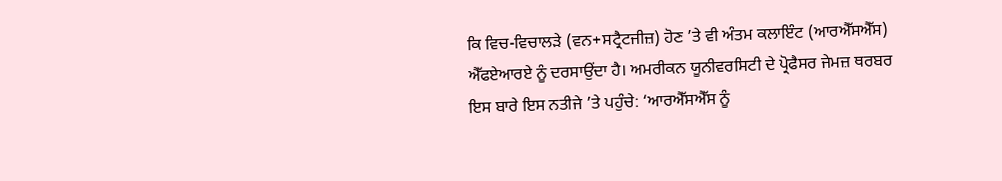ਕਿ ਵਿਚ-ਵਿਚਾਲੜੇ (ਵਨ+ਸਟ੍ਰੈਟਜੀਜ਼) ਹੋਣ ’ਤੇ ਵੀ ਅੰਤਮ ਕਲਾਇੰਟ (ਆਰਐੱਸਐੱਸ) ਐੱਫਏਆਰਏ ਨੂੰ ਦਰਸਾਉਂਦਾ ਹੈ। ਅਮਰੀਕਨ ਯੂਨੀਵਰਸਿਟੀ ਦੇ ਪ੍ਰੋਫੈਸਰ ਜੇਮਜ਼ ਥਰਬਰ ਇਸ ਬਾਰੇ ਇਸ ਨਤੀਜੇ ’ਤੇ ਪਹੁੰਚੇ: ‘ਆਰਐੱਸਐੱਸ ਨੂੰ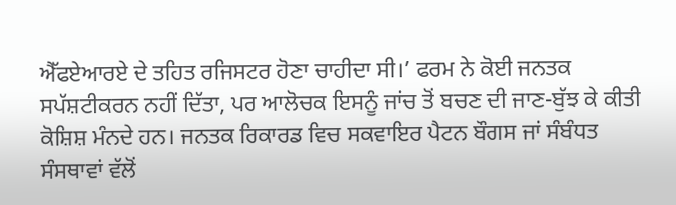ਐੱਫਏਆਰਏ ਦੇ ਤਹਿਤ ਰਜਿਸਟਰ ਹੋਣਾ ਚਾਹੀਦਾ ਸੀ।’ ਫਰਮ ਨੇ ਕੋਈ ਜਨਤਕ ਸਪੱਸ਼ਟੀਕਰਨ ਨਹੀਂ ਦਿੱਤਾ, ਪਰ ਆਲੋਚਕ ਇਸਨੂੰ ਜਾਂਚ ਤੋਂ ਬਚਣ ਦੀ ਜਾਣ-ਬੁੱਝ ਕੇ ਕੀਤੀ ਕੋਸ਼ਿਸ਼ ਮੰਨਦੇ ਹਨ। ਜਨਤਕ ਰਿਕਾਰਡ ਵਿਚ ਸਕਵਾਇਰ ਪੈਟਨ ਬੌਗਸ ਜਾਂ ਸੰਬੰਧਤ ਸੰਸਥਾਵਾਂ ਵੱਲੋਂ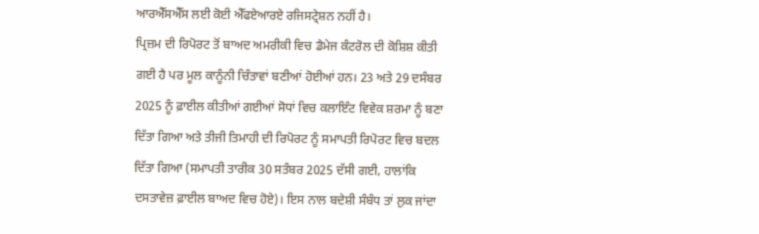ਆਰਐੱਸਐੱਸ ਲਈ ਕੋਈ ਐੱਫਏਆਰਏ ਰਜਿਸਟ੍ਰੇਸ਼ਨ ਨਹੀਂ ਹੈ।
ਪ੍ਰਿਜ਼ਮ ਦੀ ਰਿਪੋਰਟ ਤੋਂ ਬਾਅਦ ਅਮਰੀਕੀ ਵਿਚ ਡੈਮੇਜ ਕੰਟਰੋਲ ਦੀ ਕੋਸ਼ਿਸ਼ ਕੀਤੀ ਗਈ ਹੈ ਪਰ ਮੂਲ ਕਾਨੂੰਨੀ ਚਿੰਤਾਵਾਂ ਬਣੀਆਂ ਹੋਈਆਂ ਹਨ। 23 ਅਤੇ 29 ਦਸੰਬਰ 2025 ਨੂੰ ਫ਼ਾਈਲ ਕੀਤੀਆਂ ਗਈਆਂ ਸੋਧਾਂ ਵਿਚ ਕਲਾਇੰਟ ਵਿਵੇਕ ਸ਼ਰਮਾ ਨੂੰ ਬਣਾ ਦਿੱਤਾ ਗਿਆ ਅਤੇ ਤੀਜੀ ਤਿਮਾਹੀ ਦੀ ਰਿਪੋਰਟ ਨੂੰ ਸਮਾਪਤੀ ਰਿਪੋਰਟ ਵਿਚ ਬਦਲ ਦਿੱਤਾ ਗਿਆ (ਸਮਾਪਤੀ ਤਾਰੀਕ 30 ਸਤੰਬਰ 2025 ਦੱਸੀ ਗਈ, ਹਾਲਾਂਕਿ ਦਸਤਾਵੇਜ਼ ਫ਼ਾਈਲ ਬਾਅਦ ਵਿਚ ਹੋਏ)। ਇਸ ਨਾਲ ਬਦੇਸ਼ੀ ਸੰਬੰਧ ਤਾਂ ਲੁਕ ਜਾਂਦਾ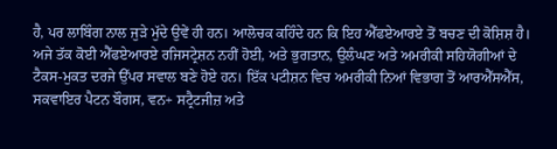ਹੈ, ਪਰ ਲਾਬਿੰਗ ਨਾਲ ਜੁੜੇ ਮੁੱਦੇ ਉਵੇਂ ਹੀ ਹਨ। ਆਲੋਚਕ ਕਹਿੰਦੇ ਹਨ ਕਿ ਇਹ ਐੱਫਏਆਰਏ ਤੋਂ ਬਚਣ ਦੀ ਕੋਸ਼ਿਸ਼ ਹੈ।
ਅਜੇ ਤੱਕ ਕੋਈ ਐੱਫਏਆਰਏ ਰਜਿਸਟ੍ਰੇਸ਼ਨ ਨਹੀਂ ਹੋਈ, ਅਤੇ ਭੁਗਤਾਨ, ਉਲੰਘਣ ਅਤੇ ਅਮਰੀਕੀ ਸਹਿਯੋਗੀਆਂ ਦੇ ਟੈਕਸ-ਮੁਕਤ ਦਰਜੇ ਉੱਪਰ ਸਵਾਲ ਬਣੇ ਹੋਏ ਹਨ। ਇੱਕ ਪਟੀਸ਼ਨ ਵਿਚ ਅਮਰੀਕੀ ਨਿਆਂ ਵਿਭਾਗ ਤੋਂ ਆਰਐੱਸਐੱਸ, ਸਕਵਾਇਰ ਪੈਟਨ ਬੌਗਸ, ਵਨ+ ਸਟ੍ਰੈਟਜੀਜ਼ ਅਤੇ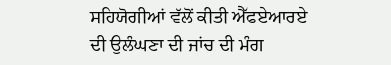ਸਹਿਯੋਗੀਆਂ ਵੱਲੋਂ ਕੀਤੀ ਐੱਫਏਆਰਏ ਦੀ ਉਲੰਘਣਾ ਦੀ ਜਾਂਚ ਦੀ ਮੰਗ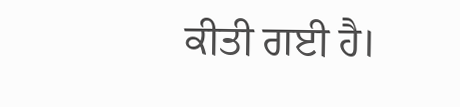ਕੀਤੀ ਗਈ ਹੈ।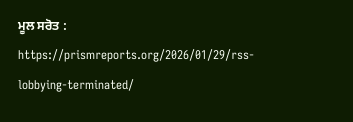ਮੂਲ ਸਰੋਤ : https://prismreports.org/2026/01/29/rss-lobbying-terminated/